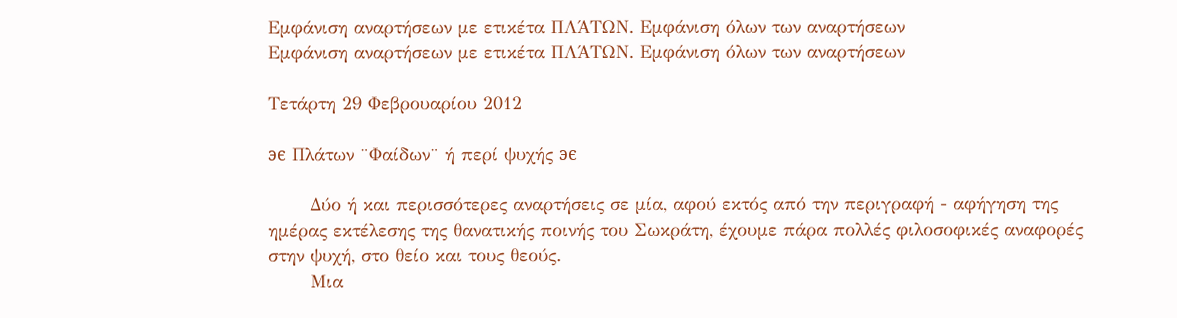Εμφάνιση αναρτήσεων με ετικέτα ΠΛΆΤΩΝ. Εμφάνιση όλων των αναρτήσεων
Εμφάνιση αναρτήσεων με ετικέτα ΠΛΆΤΩΝ. Εμφάνιση όλων των αναρτήσεων

Τετάρτη 29 Φεβρουαρίου 2012

϶ϵ Πλάτων ¨Φαίδων¨ ή περί ψυχής ϶ϵ

       Δύο ή και περισσότερες αναρτήσεις σε μία, αφού εκτός από την περιγραφή - αφήγηση της ημέρας εκτέλεσης της θανατικής ποινής του Σωκράτη, έχουμε πάρα πολλές φιλοσοφικές αναφορές στην ψυχή, στο θείο και τους θεούς.
       Μια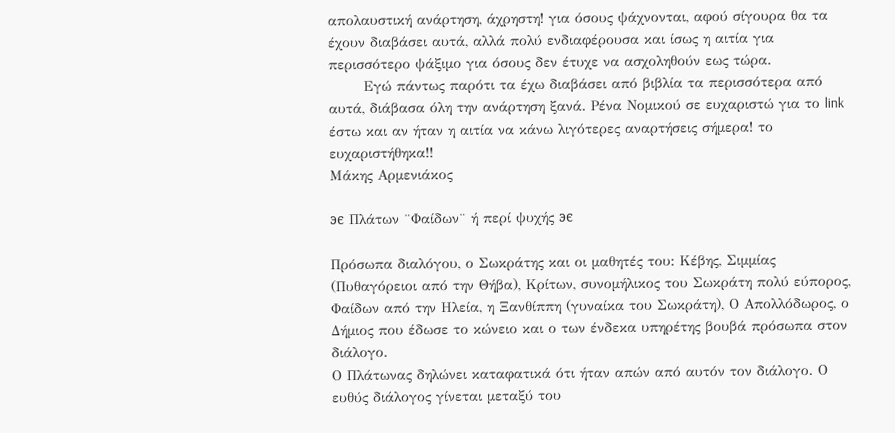απολαυστική ανάρτηση, άχρηστη! για όσους ψάχνονται, αφού σίγουρα θα τα έχουν διαβάσει αυτά, αλλά πολύ ενδιαφέρουσα και ίσως η αιτία για περισσότερο ψάξιμο για όσους δεν έτυχε να ασχοληθούν εως τώρα.
       Εγώ πάντως παρότι τα έχω διαβάσει από βιβλία τα περισσότερα από αυτά, διάβασα όλη την ανάρτηση ξανά. Ρένα Νομικού σε ευχαριστώ για το link έστω και αν ήταν η αιτία να κάνω λιγότερες αναρτήσεις σήμερα! το ευχαριστήθηκα!!
Μάκης Αρμενιάκος

϶ϵ Πλάτων ¨Φαίδων¨ ή περί ψυχής ϶ϵ

Πρόσωπα διαλόγου, ο Σωκράτης και οι μαθητές του: Κέβης, Σιμμίας (Πυθαγόρειοι από την Θήβα), Κρίτων, συνομήλικος του Σωκράτη πολύ εύπορος, Φαίδων από την Ηλεία, η Ξανθίππη (γυναίκα του Σωκράτη), Ο Απολλόδωρος, ο Δήμιος που έδωσε το κώνειο και ο των ένδεκα υπηρέτης βουβά πρόσωπα στον διάλογο.
Ο Πλάτωνας δηλώνει καταφατικά ότι ήταν απών από αυτόν τον διάλογο. Ο ευθύς διάλογος γίνεται μεταξύ του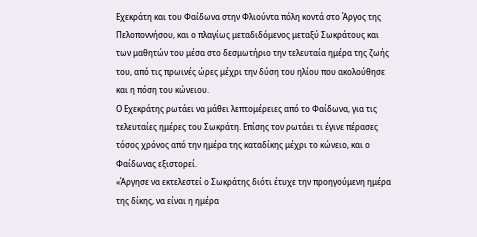Εχεκράτη και του Φαίδωνα στην Φλιούντα πόλη κοντά στο Άργος της Πελοποννήσου, και ο πλαγίως μεταδιδόμενος μεταξύ Σωκράτους και των μαθητών του μέσα στο δεσμωτήριο την τελευταία ημέρα της ζωής του, από τις πρωινές ώρες μέχρι την δύση του ηλίου που ακολούθησε και η πόση του κώνειου.
Ο Εχεκράτης ρωτάει να μάθει λεπτομέρειες από το Φαίδωνα, για τις τελευταίες ημέρες του Σωκράτη. Επίσης τον ρωτάει τι έγινε πέρασες τόσος χρόνος από την ημέρα της καταδίκης μέχρι το κώνειο, και ο Φαίδωνας εξιστορεί.
«Άργησε να εκτελεστεί ο Σωκράτης διότι έτυχε την προηγούμενη ημέρα της δίκης, να είναι η ημέρα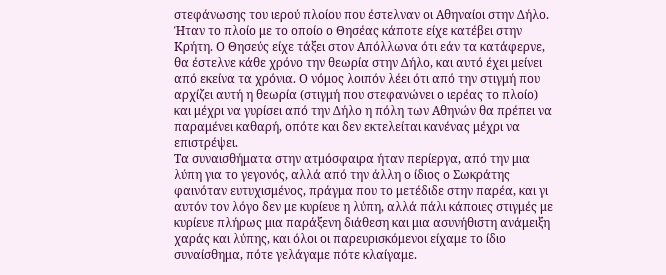στεφάνωσης του ιερού πλοίου που έστελναν οι Αθηναίοι στην Δήλο. Ήταν το πλοίο με το οποίο ο Θησέας κάποτε είχε κατέβει στην Κρήτη. Ο Θησεύς είχε τάξει στον Απόλλωνα ότι εάν τα κατάφερνε, θα έστελνε κάθε χρόνο την θεωρία στην Δήλο, και αυτό έχει μείνει από εκείνα τα χρόνια. Ο νόμος λοιπόν λέει ότι από την στιγμή που αρχίζει αυτή η θεωρία (στιγμή που στεφανώνει ο ιερέας το πλοίο) και μέχρι να γυρίσει από την Δήλο η πόλη των Αθηνών θα πρέπει να παραμένει καθαρή, οπότε και δεν εκτελείται κανένας μέχρι να επιστρέψει.
Τα συναισθήματα στην ατμόσφαιρα ήταν περίεργα, από την μια λύπη για το γεγονός, αλλά από την άλλη ο ίδιος ο Σωκράτης φαινόταν ευτυχισμένος, πράγμα που το μετέδιδε στην παρέα, και γι αυτόν τον λόγο δεν με κυρίευε η λύπη, αλλά πάλι κάποιες στιγμές με κυρίευε πλήρως μια παράξενη διάθεση και μια ασυνήθιστη ανάμειξη χαράς και λύπης, και όλοι οι παρευρισκόμενοι είχαμε το ίδιο συναίσθημα, πότε γελάγαμε πότε κλαίγαμε.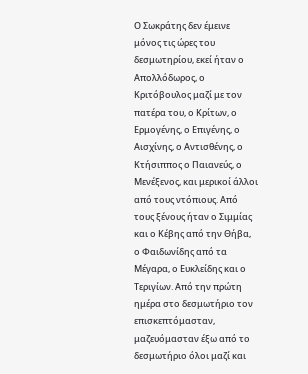Ο Σωκράτης δεν έμεινε μόνος τις ώρες του δεσμωτηρίου, εκεί ήταν ο Απολλόδωρος, ο Κριτόβουλος μαζί με τον πατέρα του, ο Κρίτων, ο Ερμογένης, ο Επιγένης, ο Αισχίνης, ο Αντισθένης, ο Κτήσιππος ο Παιανεύς, ο Μενέξενος, και μερικοί άλλοι από τους ντόπιους. Από τους ξένους ήταν ο Σιμμίας και ο Κέβης από την Θήβα, ο Φαιδωνίδης από τα Μέγαρα, ο Ευκλείδης και ο Τεριγίων. Από την πρώτη ημέρα στο δεσμωτήριο τον επισκεπτόμασταν, μαζευόμασταν έξω από το δεσμωτήριο όλοι μαζί και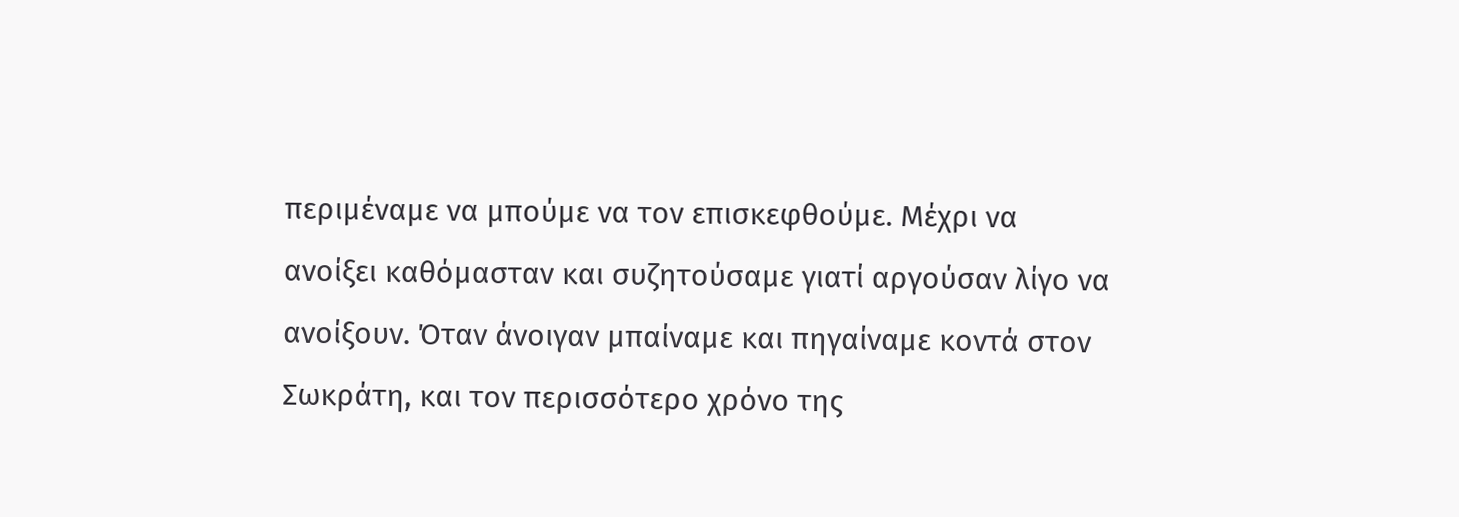περιμέναμε να μπούμε να τον επισκεφθούμε. Μέχρι να ανοίξει καθόμασταν και συζητούσαμε γιατί αργούσαν λίγο να ανοίξουν. Όταν άνοιγαν μπαίναμε και πηγαίναμε κοντά στον Σωκράτη, και τον περισσότερο χρόνο της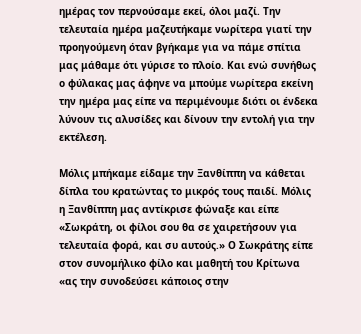ημέρας τον περνούσαμε εκεί, όλοι μαζί. Την τελευταία ημέρα μαζευτήκαμε νωρίτερα γιατί την προηγούμενη όταν βγήκαμε για να πάμε σπίτια μας μάθαμε ότι γύρισε το πλοίο. Και ενώ συνήθως ο φύλακας μας άφηνε να μπούμε νωρίτερα εκείνη την ημέρα μας είπε να περιμένουμε διότι οι ένδεκα λύνουν τις αλυσίδες και δίνουν την εντολή για την εκτέλεση.

Μόλις μπήκαμε είδαμε την Ξανθίππη να κάθεται δίπλα του κρατώντας το μικρός τους παιδί. Μόλις η Ξανθίππη μας αντίκρισε φώναξε και είπε «Σωκράτη, οι φίλοι σου θα σε χαιρετήσουν για τελευταία φορά, και συ αυτούς.» Ο Σωκράτης είπε στον συνομήλικο φίλο και μαθητή του Κρίτωνα «ας την συνοδεύσει κάποιος στην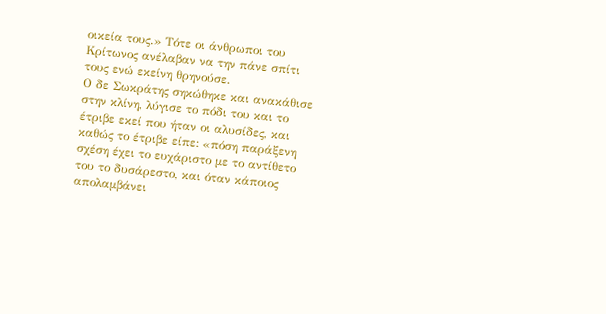οικεία τους.» Τότε οι άνθρωποι του Κρίτωνος ανέλαβαν να την πάνε σπίτι τους ενώ εκείνη θρηνούσε.
Ο δε Σωκράτης σηκώθηκε και ανακάθισε στην κλίνη, λύγισε το πόδι του και το έτριβε εκεί που ήταν οι αλυσίδες, και καθώς το έτριβε είπε: «πόση παράξενη σχέση έχει το ευχάριστο με το αντίθετο του το δυσάρεστο, και όταν κάποιος απολαμβάνει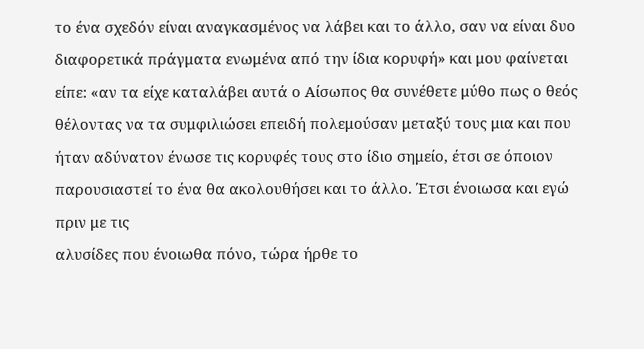το ένα σχεδόν είναι αναγκασμένος να λάβει και το άλλο, σαν να είναι δυο διαφορετικά πράγματα ενωμένα από την ίδια κορυφή» και μου φαίνεται είπε: «αν τα είχε καταλάβει αυτά ο Αίσωπος θα συνέθετε μύθο πως ο θεός θέλοντας να τα συμφιλιώσει επειδή πολεμούσαν μεταξύ τους μια και που ήταν αδύνατον ένωσε τις κορυφές τους στο ίδιο σημείο, έτσι σε όποιον παρουσιαστεί το ένα θα ακολουθήσει και το άλλο. Έτσι ένοιωσα και εγώ πριν με τις
αλυσίδες που ένοιωθα πόνο, τώρα ήρθε το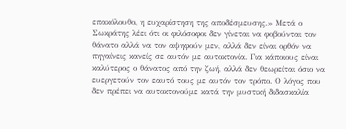επακόλουθο, η ευχαρίστηση της αποδέσμευσης.» Μετά ο Σωκράτης λέει ότι οι φιλόσοφοι δεν γίνεται να φοβούνται τον θάνατο αλλά να τον αψηφούν μεν, αλλά δεν είναι ορθόν να πηγαίνεις κανείς σε αυτόν με αυτοκτονία. Για κάποιους είναι καλύτερος ο θάνατος από την ζωή, αλλά δεν θεωρείται όσιο να ευεργετούν τον εαυτό τους με αυτόν τον τρόπο. Ο λόγος που δεν πρέπει να αυτοκτονούμε κατά την μυστική διδασκαλία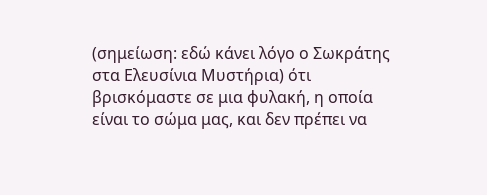(σημείωση: εδώ κάνει λόγο ο Σωκράτης στα Ελευσίνια Μυστήρια) ότι βρισκόμαστε σε μια φυλακή, η οποία είναι το σώμα μας, και δεν πρέπει να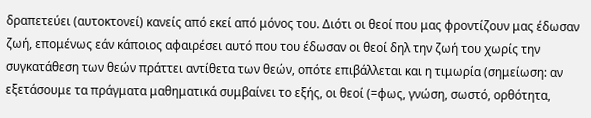δραπετεύει (αυτοκτονεί) κανείς από εκεί από μόνος του. Διότι οι θεοί που μας φροντίζουν μας έδωσαν ζωή, επομένως εάν κάποιος αφαιρέσει αυτό που του έδωσαν οι θεοί δηλ την ζωή του χωρίς την συγκατάθεση των θεών πράττει αντίθετα των θεών, οπότε επιβάλλεται και η τιμωρία (σημείωση: αν εξετάσουμε τα πράγματα μαθηματικά συμβαίνει το εξής, οι θεοί (=φως, γνώση, σωστό, ορθότητα,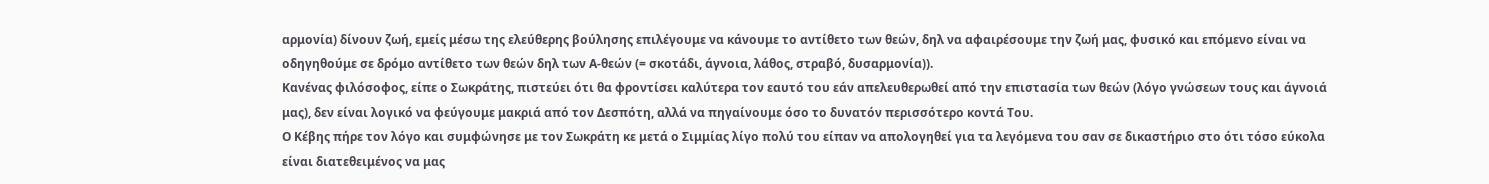αρμονία) δίνουν ζωή, εμείς μέσω της ελεύθερης βούλησης επιλέγουμε να κάνουμε το αντίθετο των θεών, δηλ να αφαιρέσουμε την ζωή μας, φυσικό και επόμενο είναι να οδηγηθούμε σε δρόμο αντίθετο των θεών δηλ των Α-θεών (= σκοτάδι, άγνοια, λάθος, στραβό, δυσαρμονία)).
Κανένας φιλόσοφος, είπε ο Σωκράτης, πιστεύει ότι θα φροντίσει καλύτερα τον εαυτό του εάν απελευθερωθεί από την επιστασία των θεών (λόγο γνώσεων τους και άγνοιά μας), δεν είναι λογικό να φεύγουμε μακριά από τον Δεσπότη, αλλά να πηγαίνουμε όσο το δυνατόν περισσότερο κοντά Του.
Ο Κέβης πήρε τον λόγο και συμφώνησε με τον Σωκράτη κε μετά ο Σιμμίας λίγο πολύ του είπαν να απολογηθεί για τα λεγόμενα του σαν σε δικαστήριο στο ότι τόσο εύκολα είναι διατεθειμένος να μας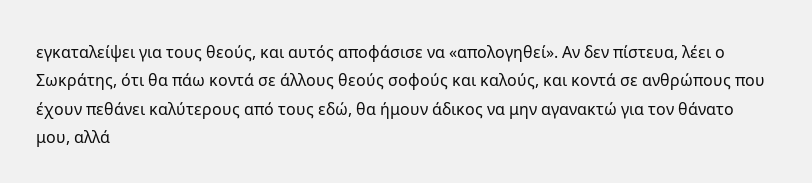εγκαταλείψει για τους θεούς, και αυτός αποφάσισε να «απολογηθεί». Αν δεν πίστευα, λέει ο Σωκράτης, ότι θα πάω κοντά σε άλλους θεούς σοφούς και καλούς, και κοντά σε ανθρώπους που έχουν πεθάνει καλύτερους από τους εδώ, θα ήμουν άδικος να μην αγανακτώ για τον θάνατο μου, αλλά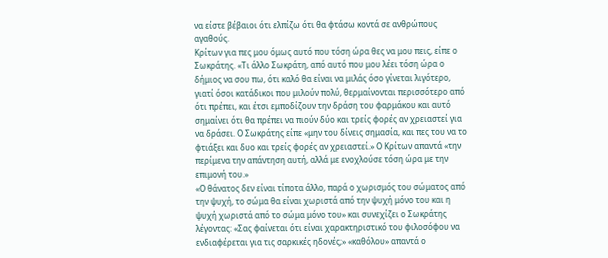να είστε βέβαιοι ότι ελπίζω ότι θα φτάσω κοντά σε ανθρώπους αγαθούς.
Κρίτων για πες μου όμως αυτό που τόση ώρα θες να μου πεις, είπε ο Σωκράτης. «Τι άλλο Σωκράτη, από αυτό που μου λέει τόση ώρα ο δήμιος να σου πω, ότι καλό θα είναι να μιλάς όσο γίνεται λιγότερο, γιατί όσοι κατάδικοι που μιλούν πολύ, θερμαίνονται περισσότερο από ότι πρέπει, και έτσι εμποδίζουν την δράση του φαρμάκου και αυτό σημαίνει ότι θα πρέπει να πιούν δύο και τρείς φορές αν χρειαστεί για να δράσει. Ο Σωκράτης είπε «μην του δίνεις σημασία, και πες του να το φτιάξει και δυο και τρείς φορές αν χρειαστεί.» Ο Κρίτων απαντά «την περίμενα την απάντηση αυτή, αλλά με ενοχλούσε τόση ώρα με την επιμονή του.»
«Ο θάνατος δεν είναι τίποτα άλλο, παρά ο χωρισμός του σώματος από την ψυχή, το σώμα θα είναι χωριστά από την ψυχή μόνο του και η ψυχή χωριστά από το σώμα μόνο του» και συνεχίζει ο Σωκράτης λέγοντας: «Σας φαίνεται ότι είναι χαρακτηριστικό του φιλοσόφου να ενδιαφέρεται για τις σαρκικές ηδονές;» «καθόλου» απαντά ο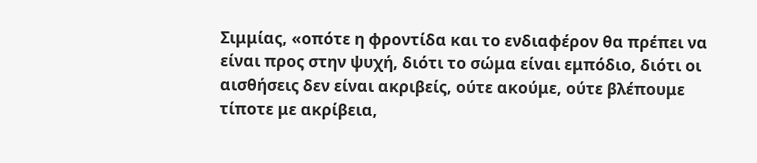Σιμμίας, «οπότε η φροντίδα και το ενδιαφέρον θα πρέπει να είναι προς στην ψυχή, διότι το σώμα είναι εμπόδιο, διότι οι αισθήσεις δεν είναι ακριβείς, ούτε ακούμε, ούτε βλέπουμε τίποτε με ακρίβεια,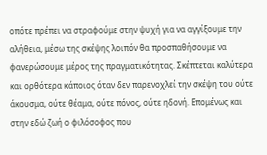οπότε πρέπει να στραφούμε στην ψυχή για να αγγίξουμε την αλήθεια, μέσω της σκέψης λοιπόν θα προσπαθήσουμε να φανερώσουμε μέρος της πραγματικότητας. Σκέπτεται καλύτερα και ορθότερα κάποιος όταν δεν παρενοχλεί την σκέψη του ούτε άκουσμα, ούτε θέαμα, ούτε πόνος, ούτε ηδονή. Επομένως και στην εδώ ζωή ο φιλόσοφος που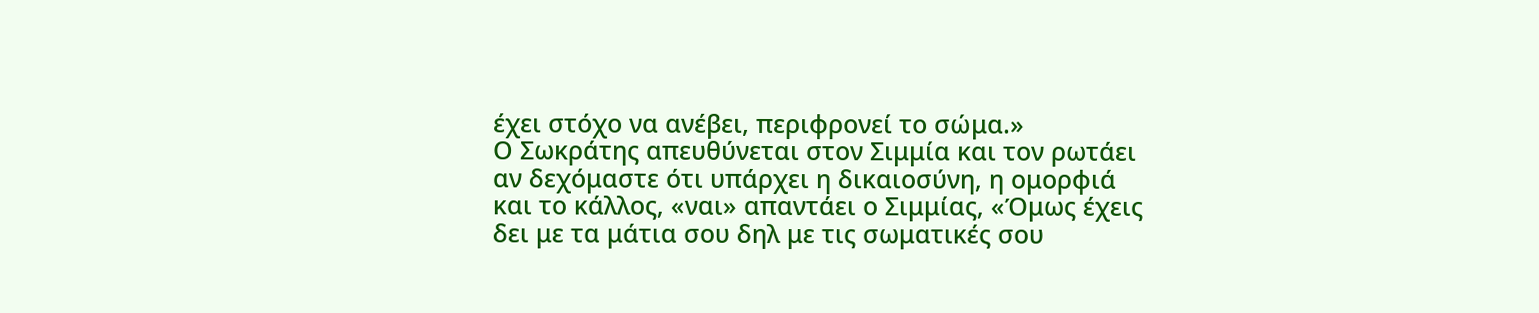έχει στόχο να ανέβει, περιφρονεί το σώμα.»
Ο Σωκράτης απευθύνεται στον Σιμμία και τον ρωτάει αν δεχόμαστε ότι υπάρχει η δικαιοσύνη, η ομορφιά και το κάλλος, «ναι» απαντάει ο Σιμμίας, «Όμως έχεις δει με τα μάτια σου δηλ με τις σωματικές σου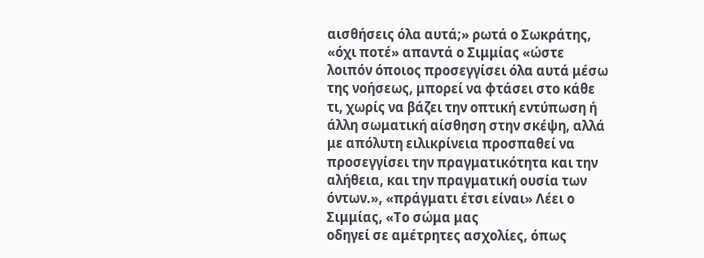αισθήσεις όλα αυτά;» ρωτά ο Σωκράτης, «όχι ποτέ» απαντά ο Σιμμίας «ώστε λοιπόν όποιος προσεγγίσει όλα αυτά μέσω της νοήσεως, μπορεί να φτάσει στο κάθε τι, χωρίς να βάζει την οπτική εντύπωση ή άλλη σωματική αίσθηση στην σκέψη, αλλά με απόλυτη ειλικρίνεια προσπαθεί να προσεγγίσει την πραγματικότητα και την αλήθεια, και την πραγματική ουσία των όντων.», «πράγματι έτσι είναι» Λέει ο Σιμμίας, «Το σώμα μας
οδηγεί σε αμέτρητες ασχολίες, όπως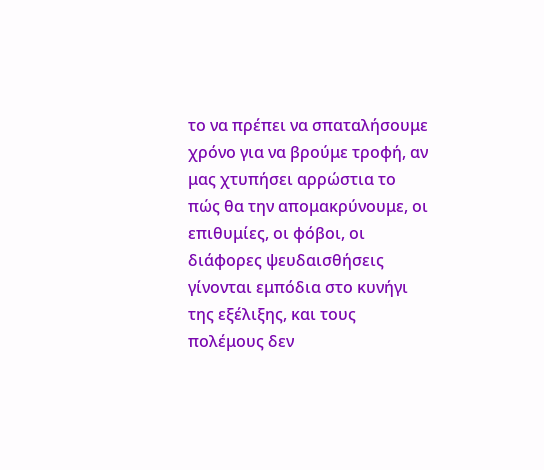το να πρέπει να σπαταλήσουμε χρόνο για να βρούμε τροφή, αν μας χτυπήσει αρρώστια το πώς θα την απομακρύνουμε, οι επιθυμίες, οι φόβοι, οι διάφορες ψευδαισθήσεις γίνονται εμπόδια στο κυνήγι της εξέλιξης, και τους πολέμους δεν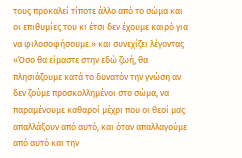τους προκαλεί τίποτε άλλο από το σώμα και οι επιθυμίες του κι έτσι δεν έχουμε καιρό για να φιλοσοφήσουμε.» και συνεχίζει λέγοντας «Όσο θα είμαστε στην εδώ ζωή, θα πλησιάζουμε κατά το δυνατόν την γνώση αν δεν ζούμε προσκολλημένοι στο σώμα, να παραμένουμε καθαροί μέχρι που οι θεοί μας απαλλάξουν από αυτό, και όταν απαλλαγούμε από αυτό και την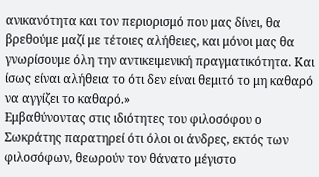ανικανότητα και τον περιορισμό που μας δίνει, θα βρεθούμε μαζί με τέτοιες αλήθειες, και μόνοι μας θα γνωρίσουμε όλη την αντικειμενική πραγματικότητα. Και ίσως είναι αλήθεια το ότι δεν είναι θεμιτό το μη καθαρό να αγγίζει το καθαρό.»
Εμβαθύνοντας στις ιδιότητες του φιλοσόφου ο Σωκράτης παρατηρεί ότι όλοι οι άνδρες, εκτός των φιλοσόφων, θεωρούν τον θάνατο μέγιστο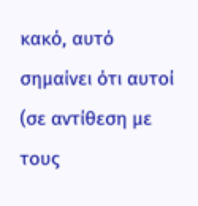κακό, αυτό σημαίνει ότι αυτοί (σε αντίθεση με τους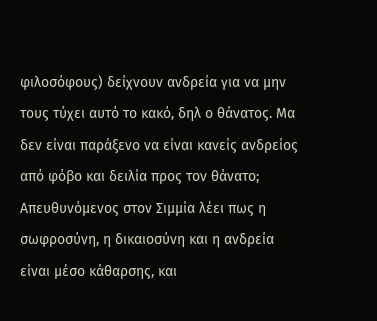φιλοσόφους) δείχνουν ανδρεία για να μην τους τύχει αυτό το κακό, δηλ ο θάνατος. Μα δεν είναι παράξενο να είναι κανείς ανδρείος από φόβο και δειλία προς τον θάνατο;
Απευθυνόμενος στον Σιμμία λέει πως η σωφροσύνη, η δικαιοσύνη και η ανδρεία είναι μέσο κάθαρσης, και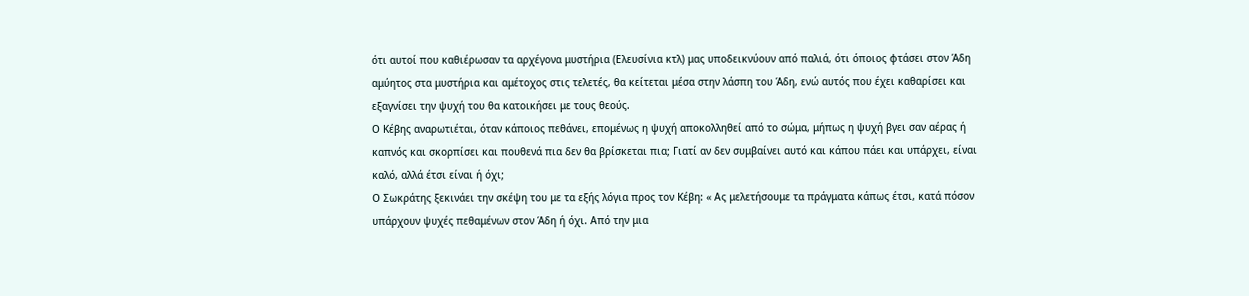ότι αυτοί που καθιέρωσαν τα αρχέγονα μυστήρια (Ελευσίνια κτλ) μας υποδεικνύουν από παλιά, ότι όποιος φτάσει στον Άδη αμύητος στα μυστήρια και αμέτοχος στις τελετές, θα κείτεται μέσα στην λάσπη του Άδη, ενώ αυτός που έχει καθαρίσει και εξαγνίσει την ψυχή του θα κατοικήσει με τους θεούς.
Ο Κέβης αναρωτιέται, όταν κάποιος πεθάνει, επομένως η ψυχή αποκολληθεί από το σώμα, μήπως η ψυχή βγει σαν αέρας ή καπνός και σκορπίσει και πουθενά πια δεν θα βρίσκεται πια; Γιατί αν δεν συμβαίνει αυτό και κάπου πάει και υπάρχει, είναι καλό, αλλά έτσι είναι ή όχι;
Ο Σωκράτης ξεκινάει την σκέψη του με τα εξής λόγια προς τον Κέβη: « Ας μελετήσουμε τα πράγματα κάπως έτσι, κατά πόσον υπάρχουν ψυχές πεθαμένων στον Άδη ή όχι. Από την μια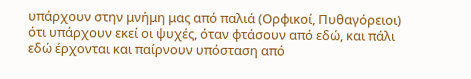υπάρχουν στην μνήμη μας από παλιά (Ορφικοί, Πυθαγόρειοι) ότι υπάρχουν εκεί οι ψυχές, όταν φτάσουν από εδώ, και πάλι εδώ έρχονται και παίρνουν υπόσταση από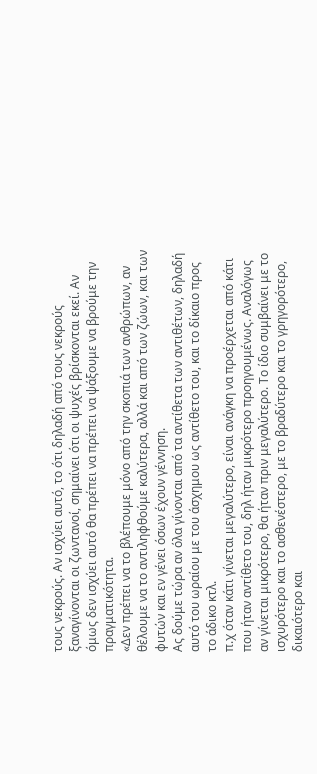τους νεκρούς. Αν ισχύει αυτό, το ότι δηλαδή από τους νεκρούς ξαναγίνονται οι ζωντανοί, σημαίνει ότι οι ψυχές βρίσκονται εκεί. Αν όμως δεν ισχύει αυτό θα πρέπει να πρέπει να ψάξουμε να βρούμε την πραγματικότητα.
«Δεν πρέπει να το βλέπουμε μόνο από την σκοπιά των ανθρώπων, αν θέλουμε να το αντιληφθούμε καλύτερα, αλλά και από των ζώων, και των φυτών και εν γένει όσων έχουν γέννηση.
Ας δούμε τώρα αν όλα γίνονται από τα αντίθετα των αντιθέτων, δηλαδή αυτό του ωραίου με του άσχημου ως αντίθετο του, και το δίκαιο προς το άδικο κτλ.
π.χ όταν κάτι γίνεται μεγαλύτερο, είναι ανάγκη να προέρχεται από κάτι που ήταν αντίθετο του, δηλ ήταν μικρότερο προηγουμένως. Αναλόγως αν γίνεται μικρότερο, θα ήταν πριν μεγαλύτερο. Το ίδιο συμβαίνει με το ισχυρότερο και το ασθενέστερο, με το βραδύτερο και το γρηγορότερο, δικαιότερο και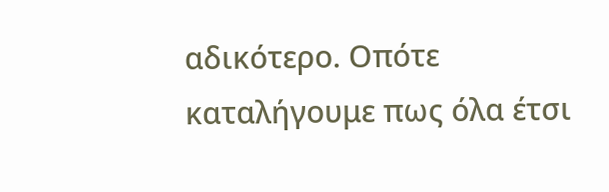αδικότερο. Οπότε καταλήγουμε πως όλα έτσι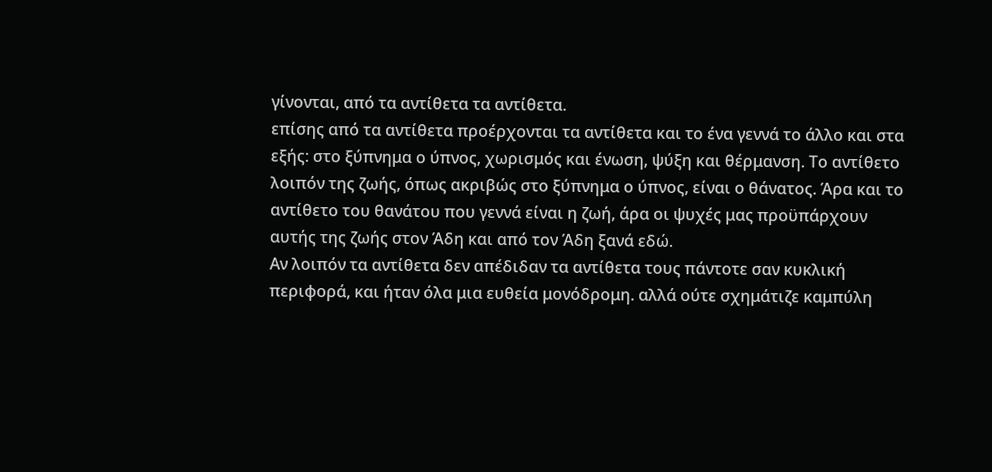γίνονται, από τα αντίθετα τα αντίθετα.
επίσης από τα αντίθετα προέρχονται τα αντίθετα και το ένα γεννά το άλλο και στα εξής: στο ξύπνημα ο ύπνος, χωρισμός και ένωση, ψύξη και θέρμανση. Το αντίθετο λοιπόν της ζωής, όπως ακριβώς στο ξύπνημα ο ύπνος, είναι ο θάνατος. Άρα και το αντίθετο του θανάτου που γεννά είναι η ζωή, άρα οι ψυχές μας προϋπάρχουν αυτής της ζωής στον Άδη και από τον Άδη ξανά εδώ.
Αν λοιπόν τα αντίθετα δεν απέδιδαν τα αντίθετα τους πάντοτε σαν κυκλική περιφορά, και ήταν όλα μια ευθεία μονόδρομη. αλλά ούτε σχημάτιζε καμπύλη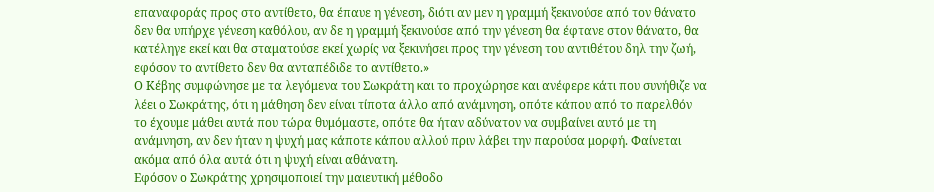επαναφοράς προς στο αντίθετο, θα έπαυε η γένεση, διότι αν μεν η γραμμή ξεκινούσε από τον θάνατο δεν θα υπήρχε γένεση καθόλου, αν δε η γραμμή ξεκινούσε από την γένεση θα έφτανε στον θάνατο, θα κατέληγε εκεί και θα σταματούσε εκεί χωρίς να ξεκινήσει προς την γένεση του αντιθέτου δηλ την ζωή, εφόσον το αντίθετο δεν θα ανταπέδιδε το αντίθετο.»
Ο Κέβης συμφώνησε με τα λεγόμενα του Σωκράτη και το προχώρησε και ανέφερε κάτι που συνήθιζε να λέει ο Σωκράτης, ότι η μάθηση δεν είναι τίποτα άλλο από ανάμνηση, οπότε κάπου από το παρελθόν το έχουμε μάθει αυτά που τώρα θυμόμαστε, οπότε θα ήταν αδύνατον να συμβαίνει αυτό με τη ανάμνηση, αν δεν ήταν η ψυχή μας κάποτε κάπου αλλού πριν λάβει την παρούσα μορφή. Φαίνεται ακόμα από όλα αυτά ότι η ψυχή είναι αθάνατη.
Εφόσον ο Σωκράτης χρησιμοποιεί την μαιευτική μέθοδο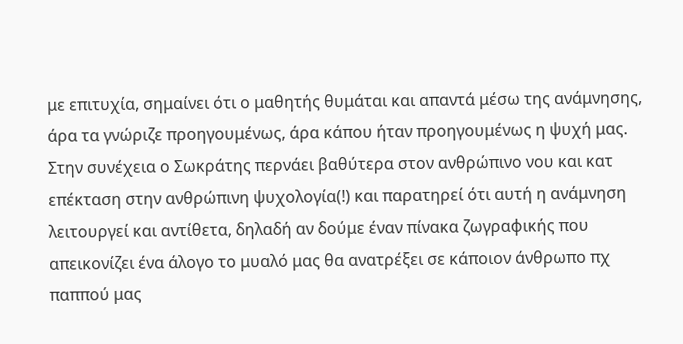με επιτυχία, σημαίνει ότι ο μαθητής θυμάται και απαντά μέσω της ανάμνησης, άρα τα γνώριζε προηγουμένως, άρα κάπου ήταν προηγουμένως η ψυχή μας.
Στην συνέχεια ο Σωκράτης περνάει βαθύτερα στον ανθρώπινο νου και κατ επέκταση στην ανθρώπινη ψυχολογία(!) και παρατηρεί ότι αυτή η ανάμνηση λειτουργεί και αντίθετα, δηλαδή αν δούμε έναν πίνακα ζωγραφικής που απεικονίζει ένα άλογο το μυαλό μας θα ανατρέξει σε κάποιον άνθρωπο πχ παππού μας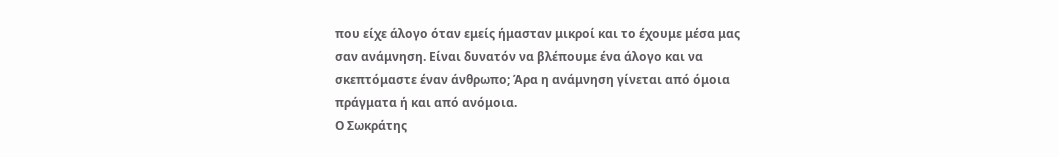που είχε άλογο όταν εμείς ήμασταν μικροί και το έχουμε μέσα μας σαν ανάμνηση. Είναι δυνατόν να βλέπουμε ένα άλογο και να σκεπτόμαστε έναν άνθρωπο; Άρα η ανάμνηση γίνεται από όμοια πράγματα ή και από ανόμοια.
Ο Σωκράτης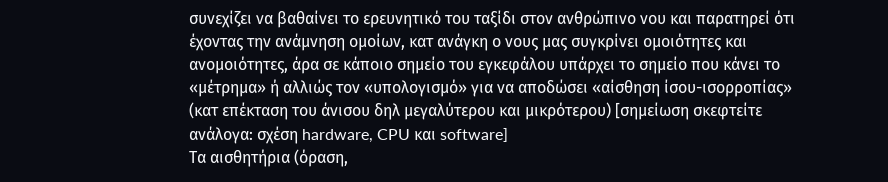συνεχίζει να βαθαίνει το ερευνητικό του ταξίδι στον ανθρώπινο νου και παρατηρεί ότι έχοντας την ανάμνηση ομοίων, κατ ανάγκη ο νους μας συγκρίνει ομοιότητες και ανομοιότητες, άρα σε κάποιο σημείο του εγκεφάλου υπάρχει το σημείο που κάνει το «μέτρημα» ή αλλιώς τον «υπολογισμό» για να αποδώσει «αίσθηση ίσου-ισορροπίας» (κατ επέκταση του άνισου δηλ μεγαλύτερου και μικρότερου) [σημείωση σκεφτείτε ανάλογα: σχέση hardware, CPU και software]
Τα αισθητήρια (όραση,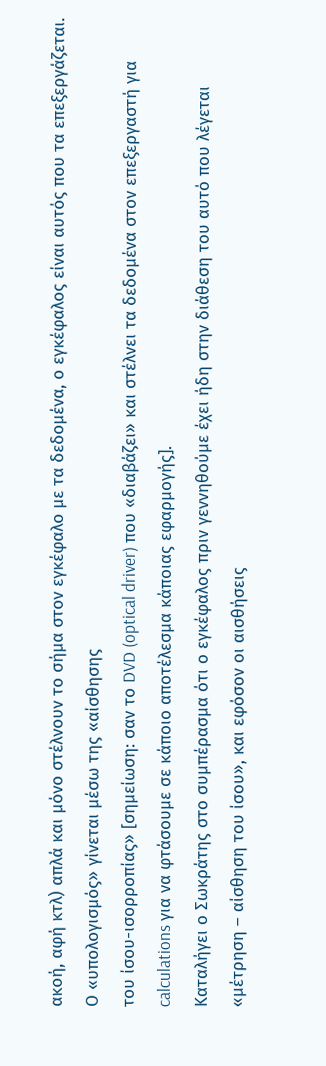ακοή, αφή κτλ) απλά και μόνο στέλνουν το σήμα στον εγκέφαλο με τα δεδομένα, ο εγκέφαλος είναι αυτός που τα επεξεργάζεται. Ο «υπολογισμός» γίνεται μέσω της «αίσθησης
του ίσου-ισορροπίας» [σημείωση: σαν το DVD (optical driver) που «διαβάζει» και στέλνει τα δεδομένα στον επεξεργαστή για calculations για να φτάσουμε σε κάποιο αποτέλεσμα κάποιας εφαρμογής].
Καταλήγει ο Σωκράτης στο συμπέρασμα ότι ο εγκέφαλος πριν γεννηθούμε έχει ήδη στην διάθεση του αυτό που λέγεται «μέτρηση – αίσθηση του ίσου», και εφόσον οι αισθήσεις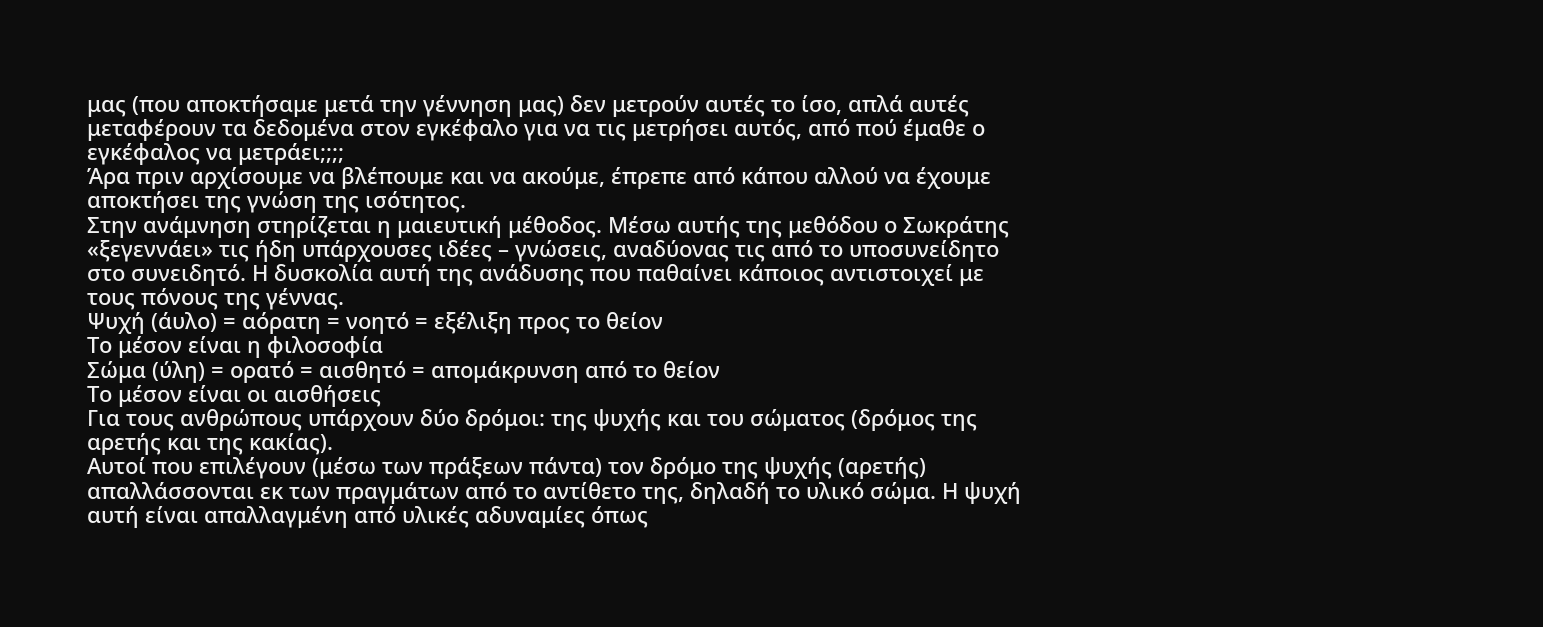μας (που αποκτήσαμε μετά την γέννηση μας) δεν μετρούν αυτές το ίσο, απλά αυτές μεταφέρουν τα δεδομένα στον εγκέφαλο για να τις μετρήσει αυτός, από πού έμαθε ο εγκέφαλος να μετράει;;;;
Άρα πριν αρχίσουμε να βλέπουμε και να ακούμε, έπρεπε από κάπου αλλού να έχουμε αποκτήσει της γνώση της ισότητος.
Στην ανάμνηση στηρίζεται η μαιευτική μέθοδος. Μέσω αυτής της μεθόδου ο Σωκράτης «ξεγεννάει» τις ήδη υπάρχουσες ιδέες – γνώσεις, αναδύονας τις από το υποσυνείδητο στο συνειδητό. Η δυσκολία αυτή της ανάδυσης που παθαίνει κάποιος αντιστοιχεί με τους πόνους της γέννας.
Ψυχή (άυλο) = αόρατη = νοητό = εξέλιξη προς το θείον
Το μέσον είναι η φιλοσοφία
Σώμα (ύλη) = ορατό = αισθητό = απομάκρυνση από το θείον
Το μέσον είναι οι αισθήσεις
Για τους ανθρώπους υπάρχουν δύο δρόμοι: της ψυχής και του σώματος (δρόμος της αρετής και της κακίας).
Αυτοί που επιλέγουν (μέσω των πράξεων πάντα) τον δρόμο της ψυχής (αρετής) απαλλάσσονται εκ των πραγμάτων από το αντίθετο της, δηλαδή το υλικό σώμα. Η ψυχή αυτή είναι απαλλαγμένη από υλικές αδυναμίες όπως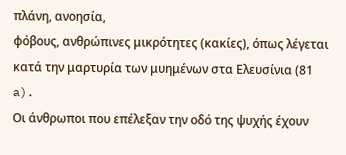πλάνη, ανοησία,
φόβους, ανθρώπινες μικρότητες (κακίες), όπως λέγεται κατά την μαρτυρία των μυημένων στα Ελευσίνια (81 a).
Οι άνθρωποι που επέλεξαν την οδό της ψυχής έχουν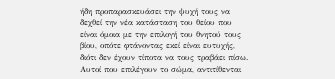ήδη προπαρασκευάσει την ψυχή τους να δεχθεί την νέα κατάσταση του θείου που είναι όμοια με την επιλογή του θνητού τους βίου, οπότε φτάνοντας εκεί είναι ευτυχής, διότι δεν έχουν τίποτα να τους τραβάει πίσω.
Αυτοί που επιλέγουν το σώμα, αντιτίθενται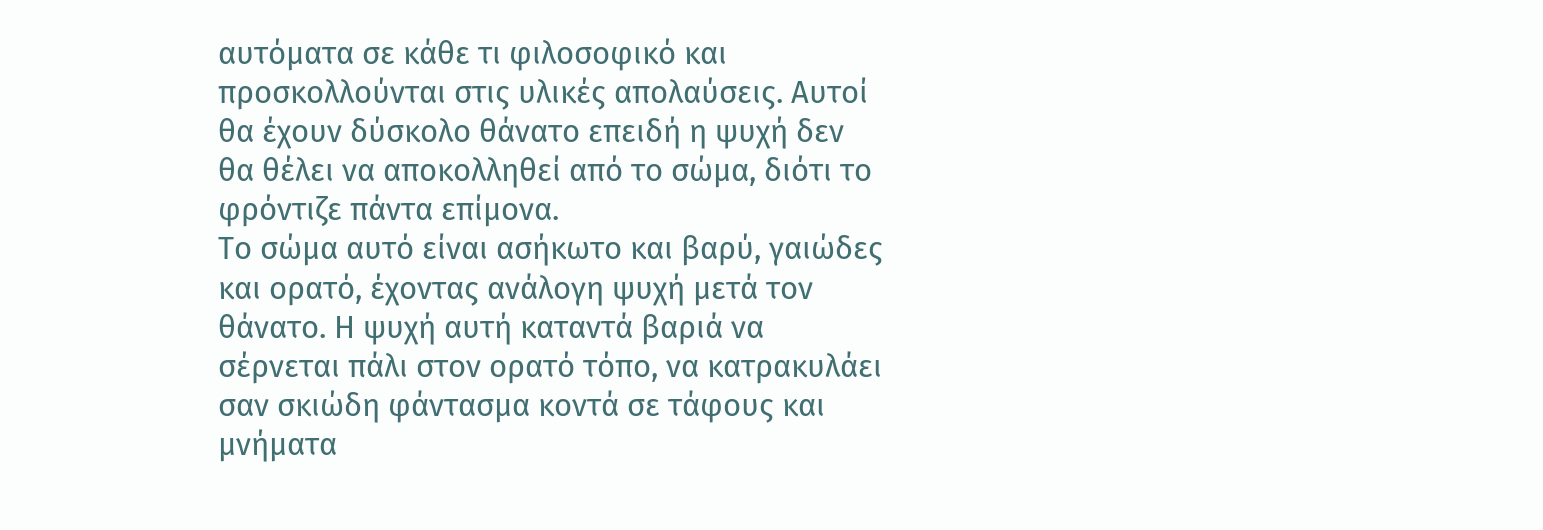αυτόματα σε κάθε τι φιλοσοφικό και προσκολλούνται στις υλικές απολαύσεις. Αυτοί θα έχουν δύσκολο θάνατο επειδή η ψυχή δεν θα θέλει να αποκολληθεί από το σώμα, διότι το φρόντιζε πάντα επίμονα.
Το σώμα αυτό είναι ασήκωτο και βαρύ, γαιώδες και ορατό, έχοντας ανάλογη ψυχή μετά τον θάνατο. Η ψυχή αυτή καταντά βαριά να σέρνεται πάλι στον ορατό τόπο, να κατρακυλάει σαν σκιώδη φάντασμα κοντά σε τάφους και μνήματα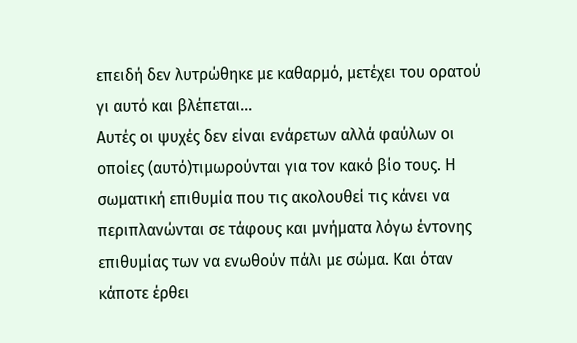επειδή δεν λυτρώθηκε με καθαρμό, μετέχει του ορατού γι αυτό και βλέπεται…
Αυτές οι ψυχές δεν είναι ενάρετων αλλά φαύλων οι οποίες (αυτό)τιμωρούνται για τον κακό βίο τους. Η σωματική επιθυμία που τις ακολουθεί τις κάνει να περιπλανώνται σε τάφους και μνήματα λόγω έντονης επιθυμίας των να ενωθούν πάλι με σώμα. Και όταν κάποτε έρθει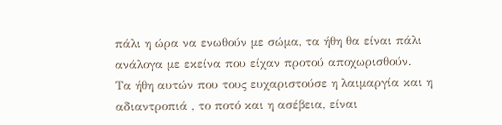πάλι η ώρα να ενωθούν με σώμα, τα ήθη θα είναι πάλι ανάλογα με εκείνα που είχαν προτού αποχωρισθούν.
Τα ήθη αυτών που τους ευχαριστούσε η λαιμαργία και η αδιαντροπιά , το ποτό και η ασέβεια, είναι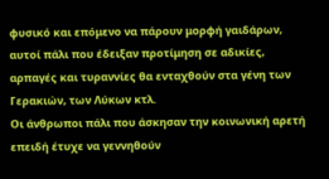φυσικό και επόμενο να πάρουν μορφή γαιδάρων, αυτοί πάλι που έδειξαν προτίμηση σε αδικίες, αρπαγές και τυραννίες θα ενταχθούν στα γένη των Γερακιών, των Λύκων κτλ.
Οι άνθρωποι πάλι που άσκησαν την κοινωνική αρετή επειδή έτυχε να γεννηθούν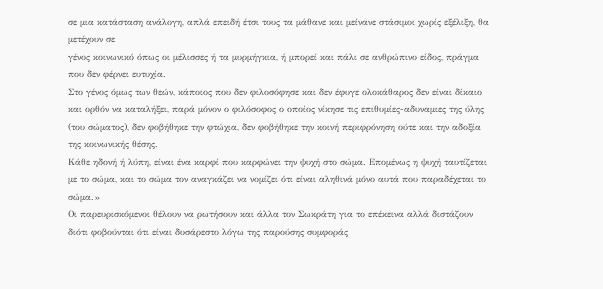σε μια κατάσταση ανάλογη, απλά επειδή έτσι τους τα μάθανε και μείνανε στάσιμοι χωρίς εξέλιξη, θα μετέχουν σε
γένος κοινωνικό όπως οι μέλισσες ή τα μυρμήγκια, ή μπορεί και πάλι σε ανθρώπινο είδος, πράγμα που δεν φέρνει ευτυχία.
Στο γένος όμως των θεών, κάποιος που δεν φιλοσόφησε και δεν έφυγε ολοκάθαρος δεν είναι δίκαιο και ορθόν να καταλήξει, παρά μόνον ο φιλόσοφος ο οποίος νίκησε τις επιθυμίες-αδυναμιες της ύλης (του σώματος), δεν φοβήθηκε την φτώχια, δεν φοβήθηκε την κοινή περιφρόνηση ούτε και την αδοξία της κοινωνικής θέσης.
Κάθε ηδονή ή λύπη, είναι ένα καρφί που καρφώνει την ψυχή στο σώμα. Επομένως η ψυχή ταυτίζεται με το σώμα, και το σώμα τον αναγκάζει να νομίζει ότι είναι αληθινά μόνο αυτά που παραδέχεται το σώμα.»
Οι παρευρισκόμενοι θέλουν να ρωτήσουν και άλλα τον Σωκράτη για το επέκεινα αλλά διστάζουν διότι φοβούνται ότι είναι δυσάρεστο λόγω της παρούσης συμφοράς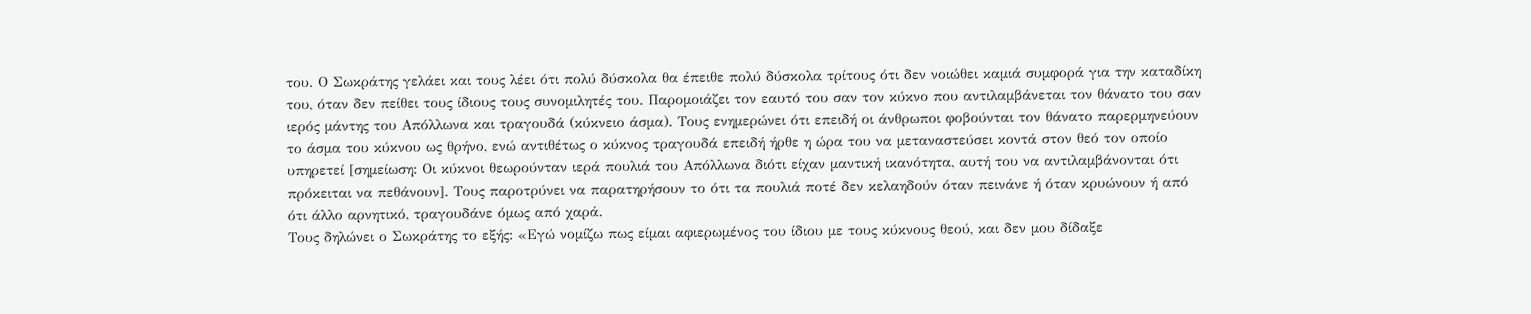του. Ο Σωκράτης γελάει και τους λέει ότι πολύ δύσκολα θα έπειθε πολύ δύσκολα τρίτους ότι δεν νοιώθει καμιά συμφορά για την καταδίκη του, όταν δεν πείθει τους ίδιους τους συνομιλητές του. Παρομοιάζει τον εαυτό του σαν τον κύκνο που αντιλαμβάνεται τον θάνατο του σαν ιερός μάντης του Απόλλωνα και τραγουδά (κύκνειο άσμα). Τους ενημερώνει ότι επειδή οι άνθρωποι φοβούνται τον θάνατο παρερμηνεύουν το άσμα του κύκνου ως θρήνο, ενώ αντιθέτως ο κύκνος τραγουδά επειδή ήρθε η ώρα του να μεταναστεύσει κοντά στον θεό τον οποίο υπηρετεί [σημείωση: Οι κύκνοι θεωρούνταν ιερά πουλιά του Απόλλωνα διότι είχαν μαντική ικανότητα, αυτή του να αντιλαμβάνονται ότι πρόκειται να πεθάνουν]. Τους παροτρύνει να παρατηρήσουν το ότι τα πουλιά ποτέ δεν κελαηδούν όταν πεινάνε ή όταν κρυώνουν ή από ότι άλλο αρνητικό, τραγουδάνε όμως από χαρά.
Τους δηλώνει ο Σωκράτης το εξής: «Εγώ νομίζω πως είμαι αφιερωμένος του ίδιου με τους κύκνους θεού, και δεν μου δίδαξε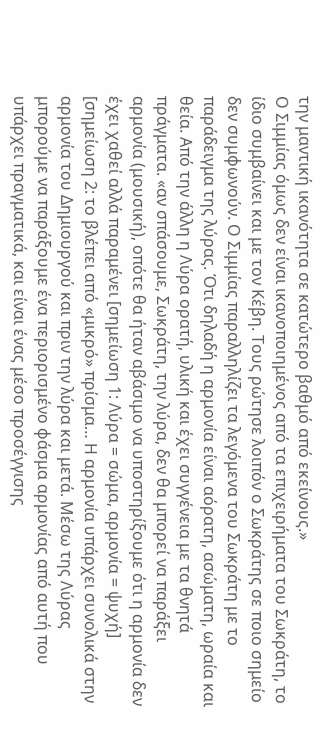την μαντική ικανότητα σε κατώτερο βαθμό από εκείνους.»
Ο Σιμμίας όμως δεν είναι ικανοποιημένος από τα επιχειρήματα του Σωκράτη, το ίδιο συμβαίνει και με τον Κέβη. Τους ρώτησε λοιπόν ο Σωκράτης σε ποιο σημείο δεν συμφωνούν. Ο Σιμμίας παραλληλίζει τα λεγόμενα του Σωκράτη με το παράδειγμα της λύρας. Ότι δηλαδή η αρμονία είναι αόρατη, ασώματη, ωραία και θεία. Από την άλλη η Λύρα ορατή, υλική και έχει συγγένεια με τα θνητά πράγματα. «αν σπάσουμε, Σωκράτη, την λύρα, δεν θα μπορεί να παράξει αρμονία (μουσική), οπότε θα ήταν αβάσιμο να υποστηρίξουμε ότι η αρμονία δεν έχει χαθεί αλλά παραμένει [σημείωση 1: Λύρα = σώμα, αρμονία = ψυχή]
[σημείωση 2: το βλέπει από «μικρό» πρίσμα… Η αρμονία υπάρχει συνολικά στην αρμονία του Δημιουργού και πριν την λύρα και μετά. Μέσω της Λύρας μπορούμε να παράξουμε ένα περιορισμένο φάσμα αρμονίας από αυτή που υπάρχει πραγματικά, και είναι ένας μέσο προσέγγισης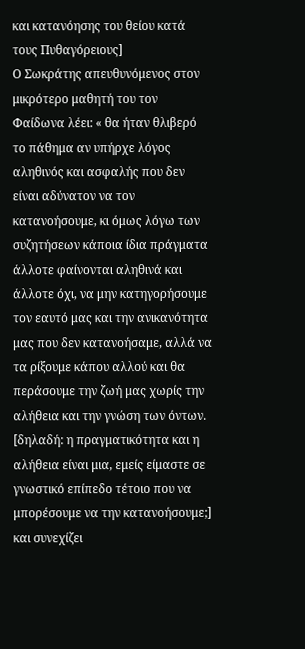και κατανόησης του θείου κατά τους Πυθαγόρειους]
Ο Σωκράτης απευθυνόμενος στον μικρότερο μαθητή του τον Φαίδωνα λέει: « θα ήταν θλιβερό το πάθημα αν υπήρχε λόγος αληθινός και ασφαλής που δεν είναι αδύνατον να τον κατανοήσουμε, κι όμως λόγω των συζητήσεων κάποια ίδια πράγματα άλλοτε φαίνονται αληθινά και άλλοτε όχι, να μην κατηγορήσουμε τον εαυτό μας και την ανικανότητα μας που δεν κατανοήσαμε, αλλά να τα ρίξουμε κάπου αλλού και θα περάσουμε την ζωή μας χωρίς την αλήθεια και την γνώση των όντων. [δηλαδή: η πραγματικότητα και η αλήθεια είναι μια, εμείς είμαστε σε γνωστικό επίπεδο τέτοιο που να μπορέσουμε να την κατανοήσουμε;] και συνεχίζει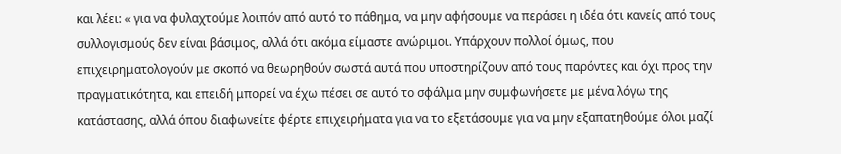και λέει: « για να φυλαχτούμε λοιπόν από αυτό το πάθημα, να μην αφήσουμε να περάσει η ιδέα ότι κανείς από τους συλλογισμούς δεν είναι βάσιμος, αλλά ότι ακόμα είμαστε ανώριμοι. Υπάρχουν πολλοί όμως, που επιχειρηματολογούν με σκοπό να θεωρηθούν σωστά αυτά που υποστηρίζουν από τους παρόντες και όχι προς την πραγματικότητα, και επειδή μπορεί να έχω πέσει σε αυτό το σφάλμα μην συμφωνήσετε με μένα λόγω της κατάστασης, αλλά όπου διαφωνείτε φέρτε επιχειρήματα για να το εξετάσουμε για να μην εξαπατηθούμε όλοι μαζί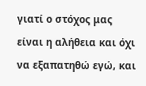γιατί ο στόχος μας είναι η αλήθεια και όχι να εξαπατηθώ εγώ, και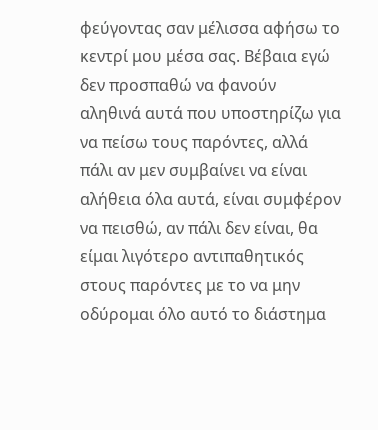φεύγοντας σαν μέλισσα αφήσω το κεντρί μου μέσα σας. Βέβαια εγώ δεν προσπαθώ να φανούν
αληθινά αυτά που υποστηρίζω για να πείσω τους παρόντες, αλλά πάλι αν μεν συμβαίνει να είναι αλήθεια όλα αυτά, είναι συμφέρον να πεισθώ, αν πάλι δεν είναι, θα είμαι λιγότερο αντιπαθητικός στους παρόντες με το να μην οδύρομαι όλο αυτό το διάστημα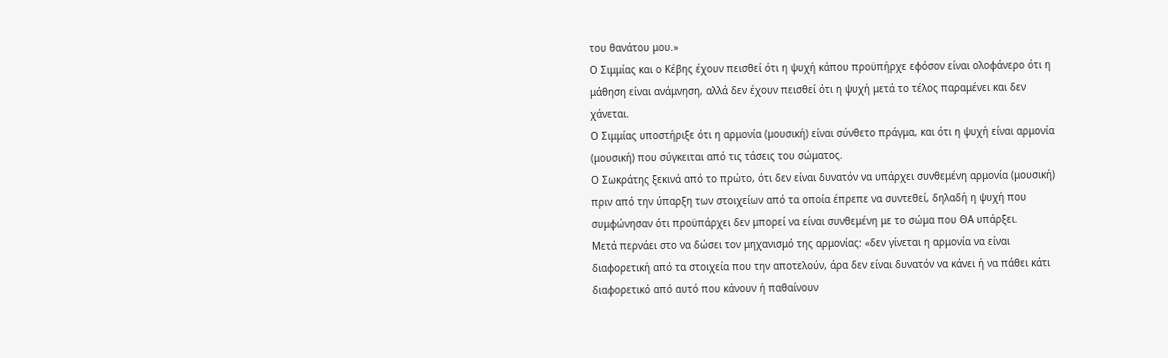του θανάτου μου.»
Ο Σιμμίας και ο Κέβης έχουν πεισθεί ότι η ψυχή κάπου προϋπήρχε εφόσον είναι ολοφάνερο ότι η μάθηση είναι ανάμνηση, αλλά δεν έχουν πεισθεί ότι η ψυχή μετά το τέλος παραμένει και δεν χάνεται.
Ο Σιμμίας υποστήριξε ότι η αρμονία (μουσική) είναι σύνθετο πράγμα, και ότι η ψυχή είναι αρμονία (μουσική) που σύγκειται από τις τάσεις του σώματος.
Ο Σωκράτης ξεκινά από το πρώτο, ότι δεν είναι δυνατόν να υπάρχει συνθεμένη αρμονία (μουσική) πριν από την ύπαρξη των στοιχείων από τα οποία έπρεπε να συντεθεί, δηλαδή η ψυχή που συμφώνησαν ότι προϋπάρχει δεν μπορεί να είναι συνθεμένη με το σώμα που ΘΑ υπάρξει.
Μετά περνάει στο να δώσει τον μηχανισμό της αρμονίας: «δεν γίνεται η αρμονία να είναι διαφορετική από τα στοιχεία που την αποτελούν, άρα δεν είναι δυνατόν να κάνει ή να πάθει κάτι διαφορετικό από αυτό που κάνουν ή παθαίνουν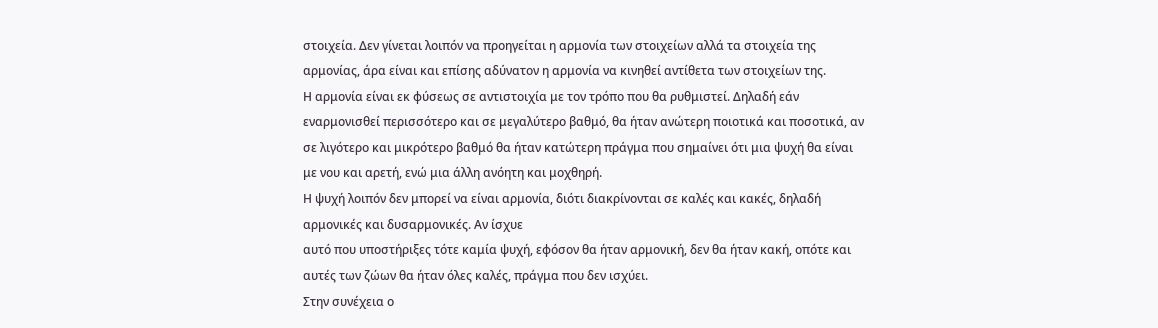στοιχεία. Δεν γίνεται λοιπόν να προηγείται η αρμονία των στοιχείων αλλά τα στοιχεία της αρμονίας, άρα είναι και επίσης αδύνατον η αρμονία να κινηθεί αντίθετα των στοιχείων της.
Η αρμονία είναι εκ φύσεως σε αντιστοιχία με τον τρόπο που θα ρυθμιστεί. Δηλαδή εάν εναρμονισθεί περισσότερο και σε μεγαλύτερο βαθμό, θα ήταν ανώτερη ποιοτικά και ποσοτικά, αν σε λιγότερο και μικρότερο βαθμό θα ήταν κατώτερη πράγμα που σημαίνει ότι μια ψυχή θα είναι με νου και αρετή, ενώ μια άλλη ανόητη και μοχθηρή.
Η ψυχή λοιπόν δεν μπορεί να είναι αρμονία, διότι διακρίνονται σε καλές και κακές, δηλαδή αρμονικές και δυσαρμονικές. Αν ίσχυε
αυτό που υποστήριξες τότε καμία ψυχή, εφόσον θα ήταν αρμονική, δεν θα ήταν κακή, οπότε και αυτές των ζώων θα ήταν όλες καλές, πράγμα που δεν ισχύει.
Στην συνέχεια ο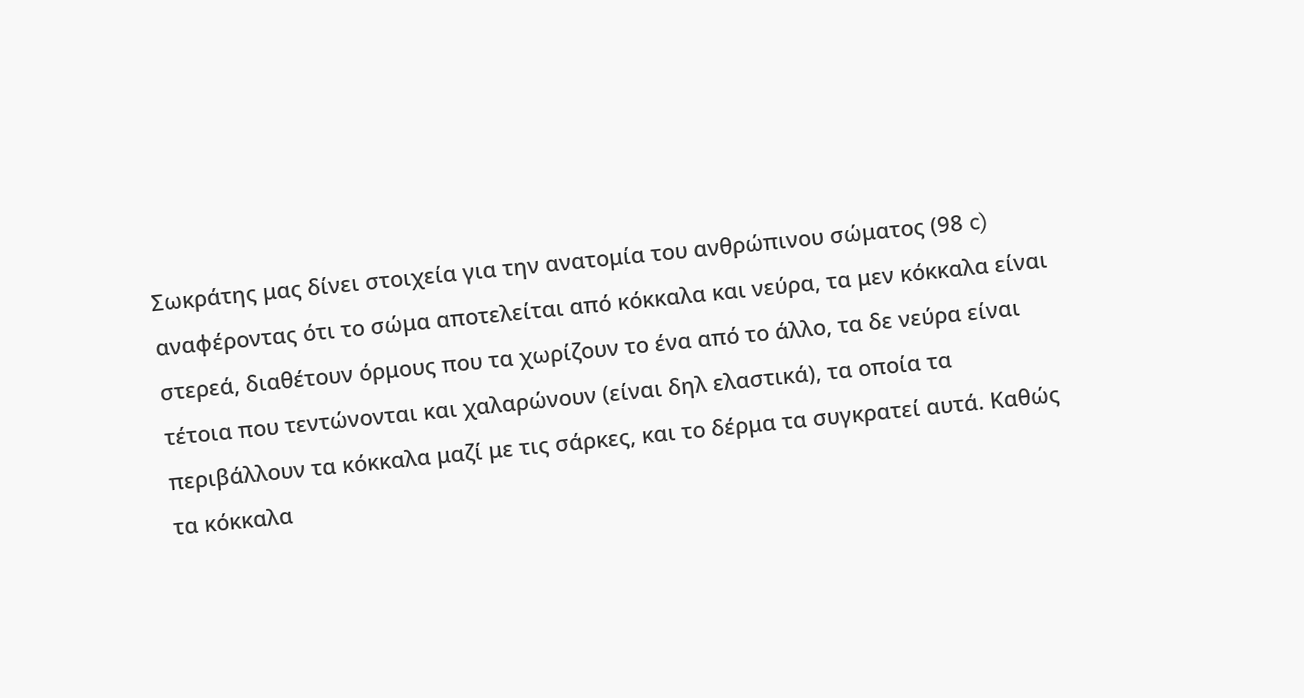Σωκράτης μας δίνει στοιχεία για την ανατομία του ανθρώπινου σώματος (98 c) αναφέροντας ότι το σώμα αποτελείται από κόκκαλα και νεύρα, τα μεν κόκκαλα είναι στερεά, διαθέτουν όρμους που τα χωρίζουν το ένα από το άλλο, τα δε νεύρα είναι τέτοια που τεντώνονται και χαλαρώνουν (είναι δηλ ελαστικά), τα οποία τα περιβάλλουν τα κόκκαλα μαζί με τις σάρκες, και το δέρμα τα συγκρατεί αυτά. Καθώς τα κόκκαλα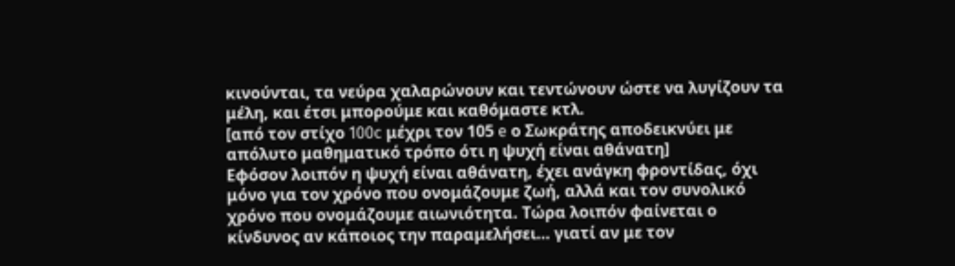κινούνται, τα νεύρα χαλαρώνουν και τεντώνουν ώστε να λυγίζουν τα μέλη, και έτσι μπορούμε και καθόμαστε κτλ.
[από τον στίχο 100c μέχρι τον 105 e ο Σωκράτης αποδεικνύει με απόλυτο μαθηματικό τρόπο ότι η ψυχή είναι αθάνατη]
Εφόσον λοιπόν η ψυχή είναι αθάνατη, έχει ανάγκη φροντίδας, όχι μόνο για τον χρόνο που ονομάζουμε ζωή, αλλά και τον συνολικό χρόνο που ονομάζουμε αιωνιότητα. Τώρα λοιπόν φαίνεται ο κίνδυνος αν κάποιος την παραμελήσει… γιατί αν με τον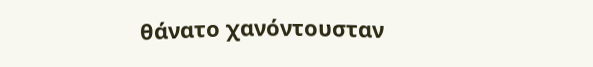θάνατο χανόντουσταν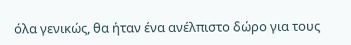όλα γενικώς, θα ήταν ένα ανέλπιστο δώρο για τους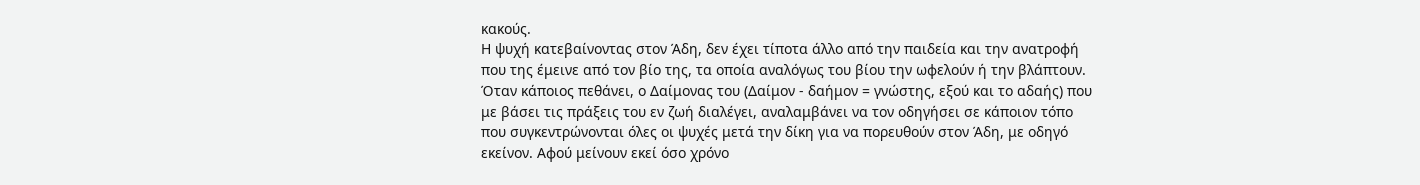κακούς.
Η ψυχή κατεβαίνοντας στον Άδη, δεν έχει τίποτα άλλο από την παιδεία και την ανατροφή που της έμεινε από τον βίο της, τα οποία αναλόγως του βίου την ωφελούν ή την βλάπτουν. Όταν κάποιος πεθάνει, ο Δαίμονας του (Δαίμον - δαήμον = γνώστης, εξού και το αδαής) που με βάσει τις πράξεις του εν ζωή διαλέγει, αναλαμβάνει να τον οδηγήσει σε κάποιον τόπο που συγκεντρώνονται όλες οι ψυχές μετά την δίκη για να πορευθούν στον Άδη, με οδηγό εκείνον. Αφού μείνουν εκεί όσο χρόνο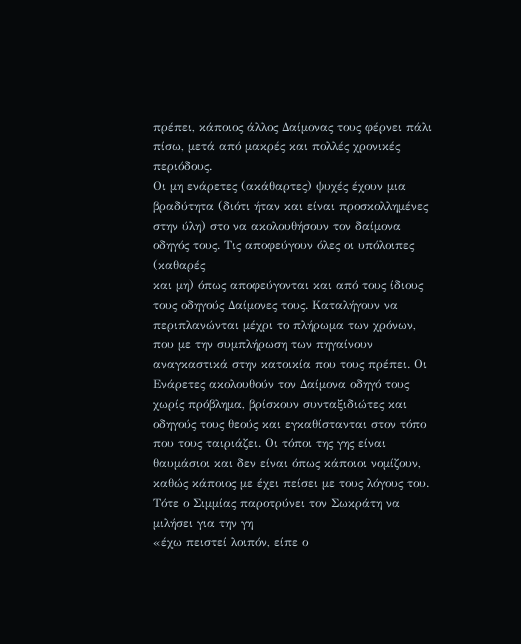πρέπει, κάποιος άλλος Δαίμονας τους φέρνει πάλι πίσω, μετά από μακρές και πολλές χρονικές περιόδους.
Οι μη ενάρετες (ακάθαρτες) ψυχές έχουν μια βραδύτητα (διότι ήταν και είναι προσκολλημένες στην ύλη) στο να ακολουθήσουν τον δαίμονα οδηγός τους. Τις αποφεύγουν όλες οι υπόλοιπες (καθαρές
και μη) όπως αποφεύγονται και από τους ίδιους τους οδηγούς Δαίμονες τους. Καταλήγουν να περιπλανώνται μέχρι το πλήρωμα των χρόνων, που με την συμπλήρωση των πηγαίνουν αναγκαστικά στην κατοικία που τους πρέπει. Οι Ενάρετες ακολουθούν τον Δαίμονα οδηγό τους χωρίς πρόβλημα, βρίσκουν συνταξιδιώτες και οδηγούς τους θεούς και εγκαθίστανται στον τόπο που τους ταιριάζει. Οι τόποι της γης είναι θαυμάσιοι και δεν είναι όπως κάποιοι νομίζουν, καθώς κάποιος με έχει πείσει με τους λόγους του.
Τότε ο Σιμμίας παροτρύνει τον Σωκράτη να μιλήσει για την γη
«έχω πειστεί λοιπόν, είπε ο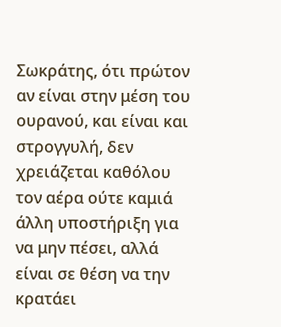Σωκράτης, ότι πρώτον αν είναι στην μέση του ουρανού, και είναι και στρογγυλή, δεν χρειάζεται καθόλου τον αέρα ούτε καμιά άλλη υποστήριξη για να μην πέσει, αλλά είναι σε θέση να την κρατάει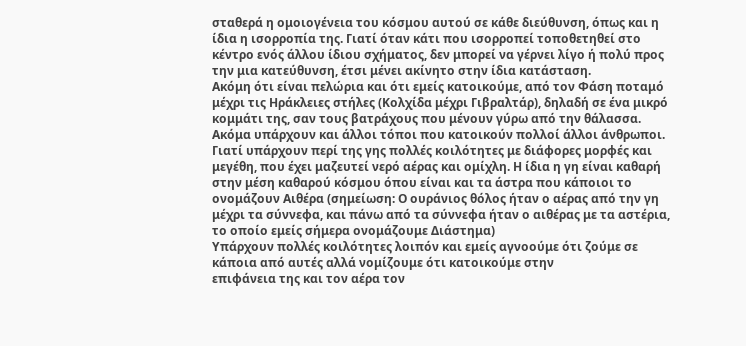σταθερά η ομοιογένεια του κόσμου αυτού σε κάθε διεύθυνση, όπως και η ίδια η ισορροπία της. Γιατί όταν κάτι που ισορροπεί τοποθετηθεί στο κέντρο ενός άλλου ίδιου σχήματος, δεν μπορεί να γέρνει λίγο ή πολύ προς την μια κατεύθυνση, έτσι μένει ακίνητο στην ίδια κατάσταση.
Ακόμη ότι είναι πελώρια και ότι εμείς κατοικούμε, από τον Φάση ποταμό μέχρι τις Ηράκλειες στήλες (Κολχίδα μέχρι Γιβραλτάρ), δηλαδή σε ένα μικρό κομμάτι της, σαν τους βατράχους που μένουν γύρω από την θάλασσα. Ακόμα υπάρχουν και άλλοι τόποι που κατοικούν πολλοί άλλοι άνθρωποι. Γιατί υπάρχουν περί της γης πολλές κοιλότητες με διάφορες μορφές και μεγέθη, που έχει μαζευτεί νερό αέρας και ομίχλη. Η ίδια η γη είναι καθαρή στην μέση καθαρού κόσμου όπου είναι και τα άστρα που κάποιοι το ονομάζουν Αιθέρα (σημείωση: Ο ουράνιος θόλος ήταν ο αέρας από την γη μέχρι τα σύννεφα, και πάνω από τα σύννεφα ήταν ο αιθέρας με τα αστέρια, το οποίο εμείς σήμερα ονομάζουμε Διάστημα)
Υπάρχουν πολλές κοιλότητες λοιπόν και εμείς αγνοούμε ότι ζούμε σε κάποια από αυτές αλλά νομίζουμε ότι κατοικούμε στην
επιφάνεια της και τον αέρα τον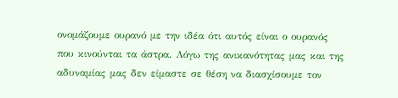ονομάζουμε ουρανό με την ιδέα ότι αυτός είναι ο ουρανός που κινούνται τα άστρα. Λόγω της ανικανότητας μας και της αδυναμίας μας δεν είμαστε σε θέση να διασχίσουμε τον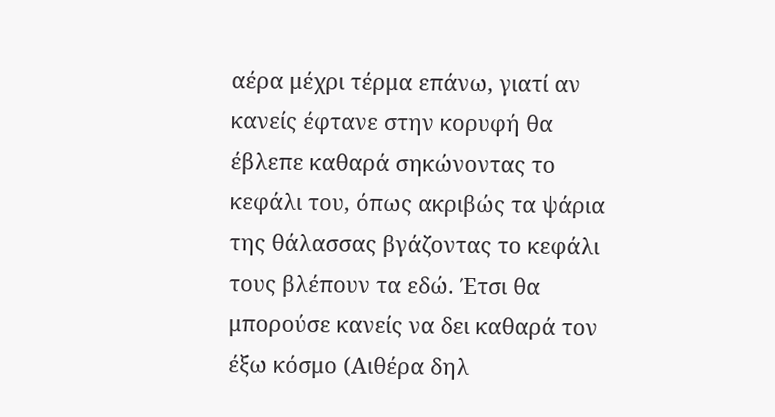αέρα μέχρι τέρμα επάνω, γιατί αν κανείς έφτανε στην κορυφή θα έβλεπε καθαρά σηκώνοντας το κεφάλι του, όπως ακριβώς τα ψάρια της θάλασσας βγάζοντας το κεφάλι τους βλέπουν τα εδώ. Έτσι θα μπορούσε κανείς να δει καθαρά τον έξω κόσμο (Αιθέρα δηλ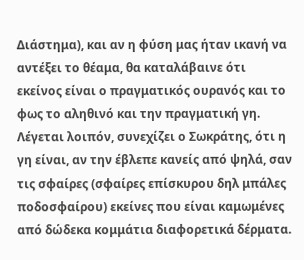Διάστημα), και αν η φύση μας ήταν ικανή να αντέξει το θέαμα, θα καταλάβαινε ότι εκείνος είναι ο πραγματικός ουρανός και το φως το αληθινό και την πραγματική γη.
Λέγεται λοιπόν, συνεχίζει ο Σωκράτης, ότι η γη είναι, αν την έβλεπε κανείς από ψηλά, σαν τις σφαίρες (σφαίρες επίσκυρου δηλ μπάλες ποδοσφαίρου) εκείνες που είναι καμωμένες από δώδεκα κομμάτια διαφορετικά δέρματα.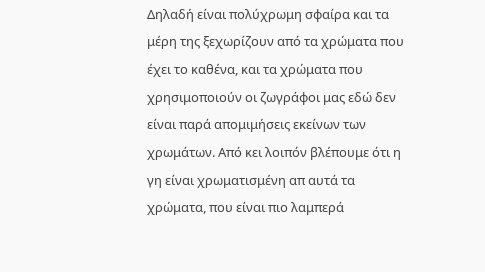Δηλαδή είναι πολύχρωμη σφαίρα και τα μέρη της ξεχωρίζουν από τα χρώματα που έχει το καθένα, και τα χρώματα που χρησιμοποιούν οι ζωγράφοι μας εδώ δεν είναι παρά απομιμήσεις εκείνων των χρωμάτων. Από κει λοιπόν βλέπουμε ότι η γη είναι χρωματισμένη απ αυτά τα χρώματα, που είναι πιο λαμπερά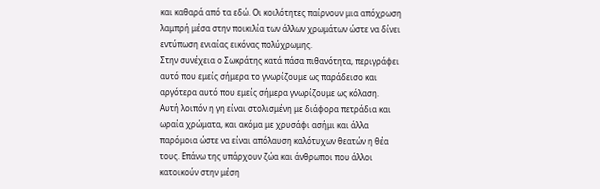και καθαρά από τα εδώ. Οι κοιλότητες παίρνουν μια απόχρωση λαμπρή μέσα στην ποικιλία των άλλων χρωμάτων ώστε να δίνει εντύπωση ενιαίας εικόνας πολύχρωμης.
Στην συνέχεια ο Σωκράτης κατά πάσα πιθανότητα, περιγράφει αυτό που εμείς σήμερα το γνωρίζουμε ως παράδεισο και αργότερα αυτό που εμείς σήμερα γνωρίζουμε ως κόλαση.
Αυτή λοιπόν η γη είναι στολισμένη με διάφορα πετράδια και ωραία χρώματα, και ακόμα με χρυσάφι ασήμι και άλλα παρόμοια ώστε να είναι απόλαυση καλότυχων θεατών η θέα τους. Επάνω της υπάρχουν ζώα και άνθρωποι που άλλοι κατοικούν στην μέση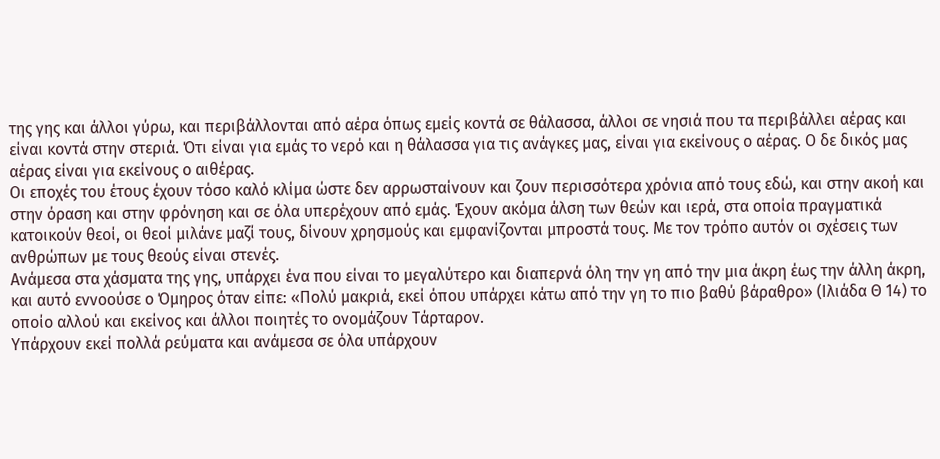της γης και άλλοι γύρω, και περιβάλλονται από αέρα όπως εμείς κοντά σε θάλασσα, άλλοι σε νησιά που τα περιβάλλει αέρας και είναι κοντά στην στεριά. Ότι είναι για εμάς το νερό και η θάλασσα για τις ανάγκες μας, είναι για εκείνους ο αέρας. Ο δε δικός μας αέρας είναι για εκείνους ο αιθέρας.
Οι εποχές του έτους έχουν τόσο καλό κλίμα ώστε δεν αρρωσταίνουν και ζουν περισσότερα χρόνια από τους εδώ, και στην ακοή και στην όραση και στην φρόνηση και σε όλα υπερέχουν από εμάς. Έχουν ακόμα άλση των θεών και ιερά, στα οποία πραγματικά κατοικούν θεοί, οι θεοί μιλάνε μαζί τους, δίνουν χρησμούς και εμφανίζονται μπροστά τους. Με τον τρόπο αυτόν οι σχέσεις των ανθρώπων με τους θεούς είναι στενές.
Ανάμεσα στα χάσματα της γης, υπάρχει ένα που είναι το μεγαλύτερο και διαπερνά όλη την γη από την μια άκρη έως την άλλη άκρη, και αυτό εννοούσε ο Όμηρος όταν είπε: «Πολύ μακριά, εκεί όπου υπάρχει κάτω από την γη το πιο βαθύ βάραθρο» (Ιλιάδα Θ 14) το οποίο αλλού και εκείνος και άλλοι ποιητές το ονομάζουν Τάρταρον.
Υπάρχουν εκεί πολλά ρεύματα και ανάμεσα σε όλα υπάρχουν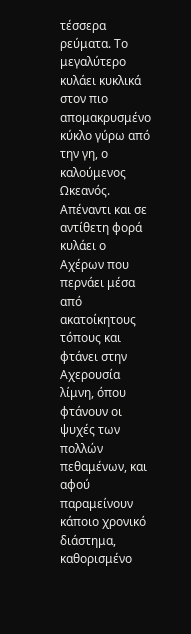τέσσερα ρεύματα. Το μεγαλύτερο κυλάει κυκλικά στον πιο απομακρυσμένο κύκλο γύρω από την γη, ο καλούμενος Ωκεανός. Απέναντι και σε αντίθετη φορά κυλάει ο Αχέρων που περνάει μέσα από ακατοίκητους τόπους και φτάνει στην Αχερουσία λίμνη, όπου φτάνουν οι ψυχές των πολλών πεθαμένων, και αφού παραμείνουν κάποιο χρονικό διάστημα, καθορισμένο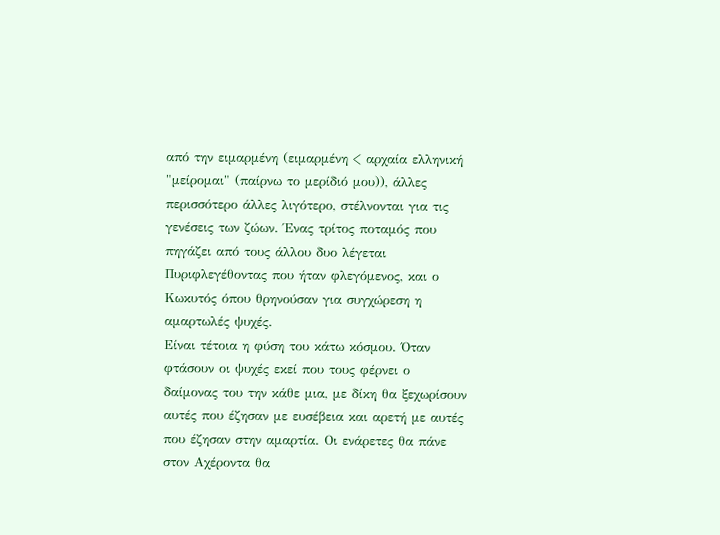από την ειμαρμένη (ειμαρμένη < αρχαία ελληνική "μείρομαι" (παίρνω το μερίδιό μου)), άλλες περισσότερο άλλες λιγότερο, στέλνονται για τις γενέσεις των ζώων. Ένας τρίτος ποταμός που πηγάζει από τους άλλου δυο λέγεται Πυριφλεγέθοντας που ήταν φλεγόμενος, και ο Κωκυτός όπου θρηνούσαν για συγχώρεση η αμαρτωλές ψυχές.
Είναι τέτοια η φύση του κάτω κόσμου. Όταν φτάσουν οι ψυχές εκεί που τους φέρνει ο δαίμονας του την κάθε μια, με δίκη θα ξεχωρίσουν αυτές που έζησαν με ευσέβεια και αρετή με αυτές που έζησαν στην αμαρτία. Οι ενάρετες θα πάνε στον Αχέροντα θα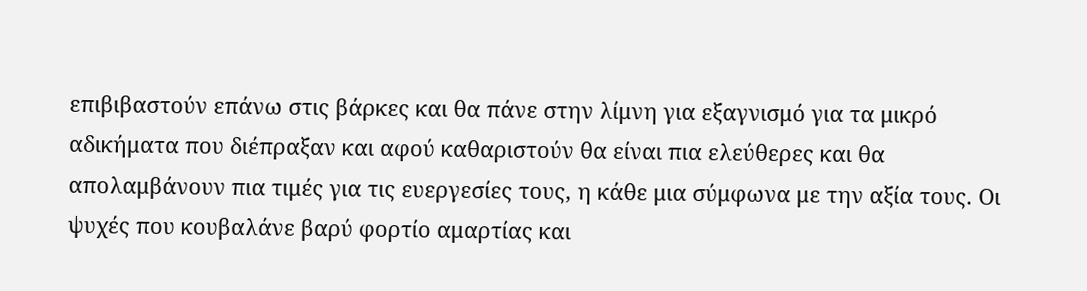επιβιβαστούν επάνω στις βάρκες και θα πάνε στην λίμνη για εξαγνισμό για τα μικρό αδικήματα που διέπραξαν και αφού καθαριστούν θα είναι πια ελεύθερες και θα απολαμβάνουν πια τιμές για τις ευεργεσίες τους, η κάθε μια σύμφωνα με την αξία τους. Οι ψυχές που κουβαλάνε βαρύ φορτίο αμαρτίας και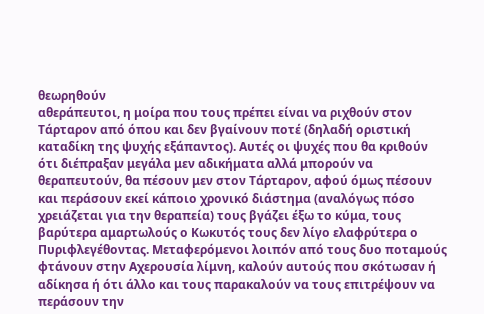θεωρηθούν
αθεράπευτοι, η μοίρα που τους πρέπει είναι να ριχθούν στον Τάρταρον από όπου και δεν βγαίνουν ποτέ (δηλαδή οριστική καταδίκη της ψυχής εξάπαντος). Αυτές οι ψυχές που θα κριθούν ότι διέπραξαν μεγάλα μεν αδικήματα αλλά μπορούν να θεραπευτούν, θα πέσουν μεν στον Τάρταρον, αφού όμως πέσουν και περάσουν εκεί κάποιο χρονικό διάστημα (αναλόγως πόσο χρειάζεται για την θεραπεία) τους βγάζει έξω το κύμα, τους βαρύτερα αμαρτωλούς ο Κωκυτός τους δεν λίγο ελαφρύτερα ο Πυριφλεγέθοντας. Μεταφερόμενοι λοιπόν από τους δυο ποταμούς φτάνουν στην Αχερουσία λίμνη, καλούν αυτούς που σκότωσαν ή αδίκησα ή ότι άλλο και τους παρακαλούν να τους επιτρέψουν να περάσουν την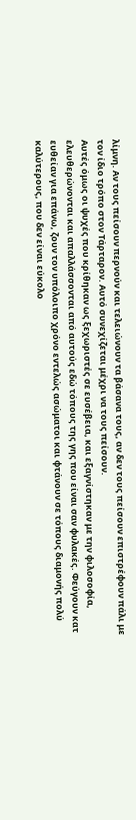λίμνη. Αν τους πείσουν περνούν και τελειώνουν τα βάσανα τους, αν δεν τους πείσουν επιστρέφουν πάλι με τον ίδιο τρόπο στον Τάρταρον. Αυτό συνεχίζεται μέχρι να τους πείσουν.
Αυτές όμως οι ψυχές που κρίθηκαν ως ξεχωριστές σε ευσέβεια, και εξαγνίστηκαν με την φιλοσοφία, ελευθερώνονται και απαλλάσσονται από αυτούς εδώ τόπους της γης που είναι σαν φυλακές. Φεύγουν κατ ευθείαν για επάνω, ζουν τον υπόλοιπο χρόνο εντελώς ασώματοι και φτάνουν σε τόπους διαμονής πολύ καλύτερους, που δεν είναι εύκολο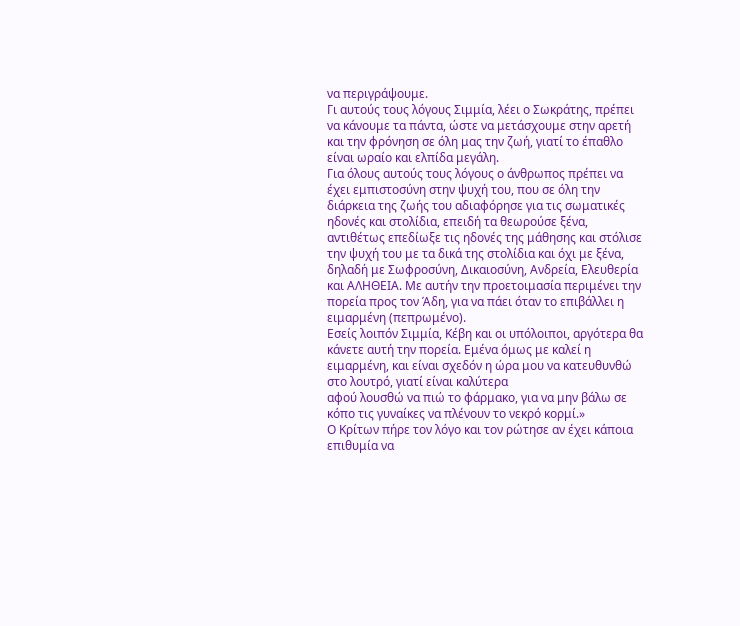να περιγράψουμε.
Γι αυτούς τους λόγους Σιμμία, λέει ο Σωκράτης, πρέπει να κάνουμε τα πάντα, ώστε να μετάσχουμε στην αρετή και την φρόνηση σε όλη μας την ζωή, γιατί το έπαθλο είναι ωραίο και ελπίδα μεγάλη.
Για όλους αυτούς τους λόγους ο άνθρωπος πρέπει να έχει εμπιστοσύνη στην ψυχή του, που σε όλη την διάρκεια της ζωής του αδιαφόρησε για τις σωματικές ηδονές και στολίδια, επειδή τα θεωρούσε ξένα, αντιθέτως επεδίωξε τις ηδονές της μάθησης και στόλισε την ψυχή του με τα δικά της στολίδια και όχι με ξένα, δηλαδή με Σωφροσύνη, Δικαιοσύνη, Ανδρεία, Ελευθερία και ΑΛΗΘΕΙΑ. Με αυτήν την προετοιμασία περιμένει την πορεία προς τον Άδη, για να πάει όταν το επιβάλλει η ειμαρμένη (πεπρωμένο).
Εσείς λοιπόν Σιμμία, Κέβη και οι υπόλοιποι, αργότερα θα κάνετε αυτή την πορεία. Εμένα όμως με καλεί η ειμαρμένη, και είναι σχεδόν η ώρα μου να κατευθυνθώ στο λουτρό, γιατί είναι καλύτερα
αφού λουσθώ να πιώ το φάρμακο, για να μην βάλω σε κόπο τις γυναίκες να πλένουν το νεκρό κορμί.»
Ο Κρίτων πήρε τον λόγο και τον ρώτησε αν έχει κάποια επιθυμία να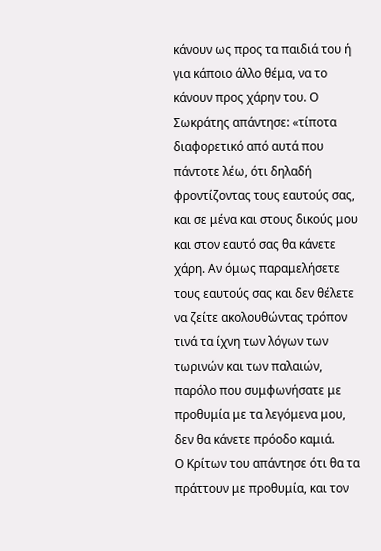κάνουν ως προς τα παιδιά του ή για κάποιο άλλο θέμα, να το κάνουν προς χάρην του. Ο Σωκράτης απάντησε: «τίποτα διαφορετικό από αυτά που πάντοτε λέω, ότι δηλαδή φροντίζοντας τους εαυτούς σας, και σε μένα και στους δικούς μου και στον εαυτό σας θα κάνετε χάρη. Αν όμως παραμελήσετε τους εαυτούς σας και δεν θέλετε να ζείτε ακολουθώντας τρόπον τινά τα ίχνη των λόγων των τωρινών και των παλαιών, παρόλο που συμφωνήσατε με προθυμία με τα λεγόμενα μου, δεν θα κάνετε πρόοδο καμιά.
Ο Κρίτων του απάντησε ότι θα τα πράττουν με προθυμία, και τον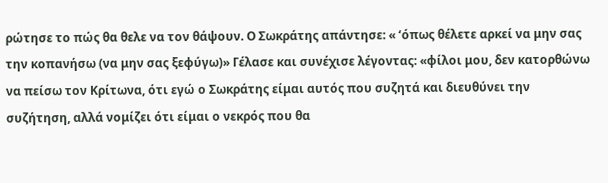ρώτησε το πώς θα θελε να τον θάψουν. Ο Σωκράτης απάντησε: « ‘όπως θέλετε αρκεί να μην σας την κοπανήσω (να μην σας ξεφύγω)» Γέλασε και συνέχισε λέγοντας: «φίλοι μου, δεν κατορθώνω να πείσω τον Κρίτωνα, ότι εγώ ο Σωκράτης είμαι αυτός που συζητά και διευθύνει την συζήτηση, αλλά νομίζει ότι είμαι ο νεκρός που θα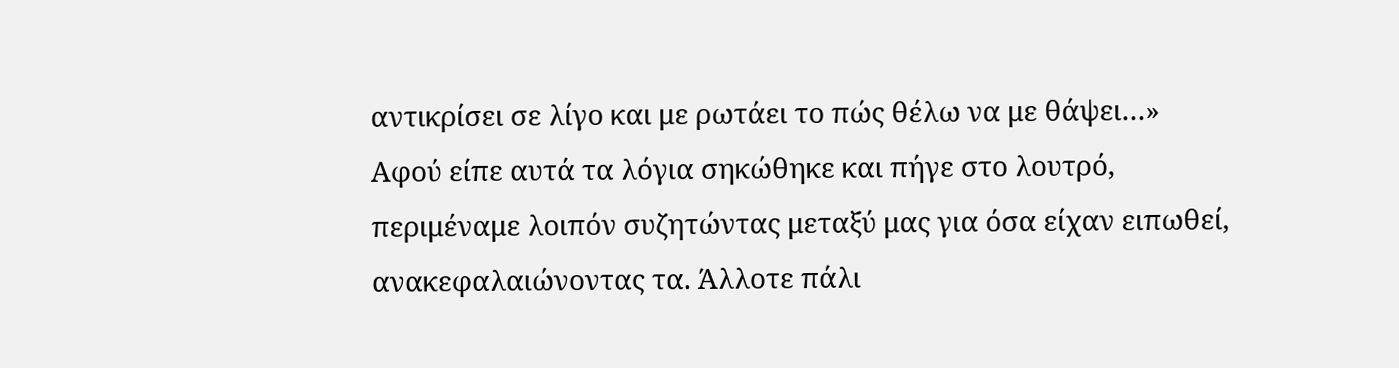αντικρίσει σε λίγο και με ρωτάει το πώς θέλω να με θάψει…»
Αφού είπε αυτά τα λόγια σηκώθηκε και πήγε στο λουτρό, περιμέναμε λοιπόν συζητώντας μεταξύ μας για όσα είχαν ειπωθεί, ανακεφαλαιώνοντας τα. Άλλοτε πάλι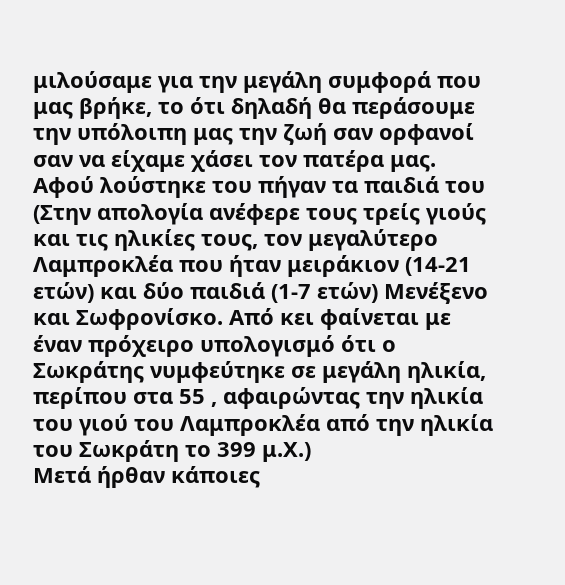μιλούσαμε για την μεγάλη συμφορά που μας βρήκε, το ότι δηλαδή θα περάσουμε την υπόλοιπη μας την ζωή σαν ορφανοί σαν να είχαμε χάσει τον πατέρα μας. Αφού λούστηκε του πήγαν τα παιδιά του (Στην απολογία ανέφερε τους τρείς γιούς και τις ηλικίες τους, τον μεγαλύτερο Λαμπροκλέα που ήταν μειράκιον (14-21 ετών) και δύο παιδιά (1-7 ετών) Μενέξενο και Σωφρονίσκο. Από κει φαίνεται με έναν πρόχειρο υπολογισμό ότι ο Σωκράτης νυμφεύτηκε σε μεγάλη ηλικία, περίπου στα 55 , αφαιρώντας την ηλικία του γιού του Λαμπροκλέα από την ηλικία του Σωκράτη το 399 μ.Χ.)
Μετά ήρθαν κάποιες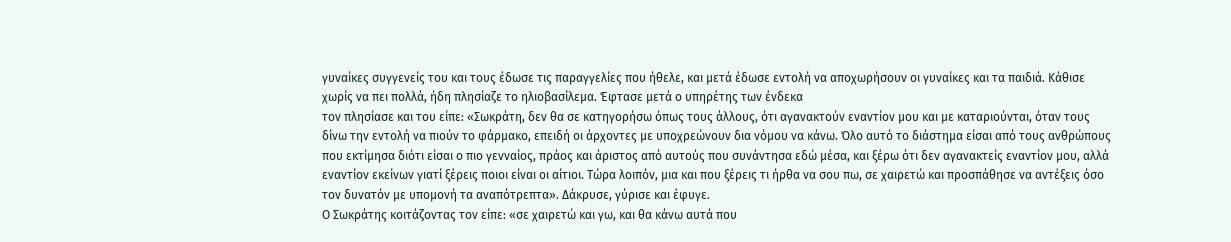γυναίκες συγγενείς του και τους έδωσε τις παραγγελίες που ήθελε, και μετά έδωσε εντολή να αποχωρήσουν οι γυναίκες και τα παιδιά. Κάθισε χωρίς να πει πολλά, ήδη πλησίαζε το ηλιοβασίλεμα. Έφτασε μετά ο υπηρέτης των ένδεκα
τον πλησίασε και του είπε: «Σωκράτη, δεν θα σε κατηγορήσω όπως τους άλλους, ότι αγανακτούν εναντίον μου και με καταριούνται, όταν τους δίνω την εντολή να πιούν το φάρμακο, επειδή οι άρχοντες με υποχρεώνουν δια νόμου να κάνω. Όλο αυτό το διάστημα είσαι από τους ανθρώπους που εκτίμησα διότι είσαι ο πιο γενναίος, πράος και άριστος από αυτούς που συνάντησα εδώ μέσα, και ξέρω ότι δεν αγανακτείς εναντίον μου, αλλά εναντίον εκείνων γιατί ξέρεις ποιοι είναι οι αίτιοι. Τώρα λοιπόν, μια και που ξέρεις τι ήρθα να σου πω, σε χαιρετώ και προσπάθησε να αντέξεις όσο τον δυνατόν με υπομονή τα αναπότρεπτα». Δάκρυσε, γύρισε και έφυγε.
Ο Σωκράτης κοιτάζοντας τον είπε: «σε χαιρετώ και γω, και θα κάνω αυτά που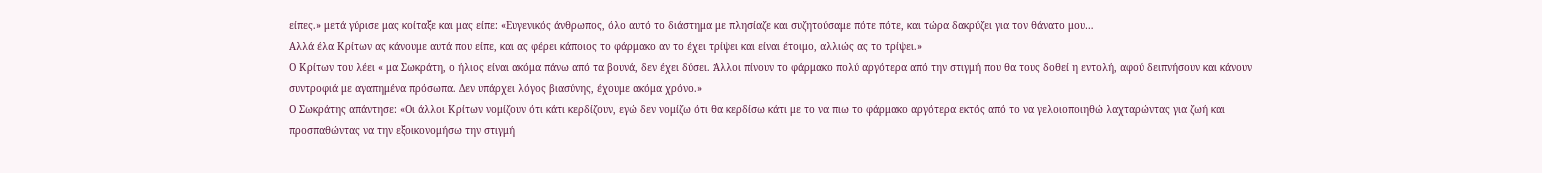είπες.» μετά γύρισε μας κοίταξε και μας είπε: «Ευγενικός άνθρωπος, όλο αυτό το διάστημα με πλησίαζε και συζητούσαμε πότε πότε, και τώρα δακρύζει για τον θάνατο μου…
Αλλά έλα Κρίτων ας κάνουμε αυτά που είπε, και ας φέρει κάποιος το φάρμακο αν το έχει τρίψει και είναι έτοιμο, αλλιώς ας το τρίψει.»
Ο Κρίτων του λέει « μα Σωκράτη, ο ήλιος είναι ακόμα πάνω από τα βουνά, δεν έχει δύσει. Άλλοι πίνουν το φάρμακο πολύ αργότερα από την στιγμή που θα τους δοθεί η εντολή, αφού δειπνήσουν και κάνουν συντροφιά με αγαπημένα πρόσωπα. Δεν υπάρχει λόγος βιασύνης, έχουμε ακόμα χρόνο.»
Ο Σωκράτης απάντησε: «Οι άλλοι Κρίτων νομίζουν ότι κάτι κερδίζουν, εγώ δεν νομίζω ότι θα κερδίσω κάτι με το να πιω το φάρμακο αργότερα εκτός από το να γελοιοποιηθώ λαχταρώντας για ζωή και προσπαθώντας να την εξοικονομήσω την στιγμή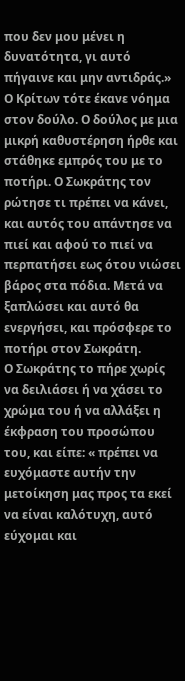που δεν μου μένει η δυνατότητα, γι αυτό πήγαινε και μην αντιδράς.»
Ο Κρίτων τότε έκανε νόημα στον δούλο. Ο δούλος με μια μικρή καθυστέρηση ήρθε και στάθηκε εμπρός του με το ποτήρι. Ο Σωκράτης τον ρώτησε τι πρέπει να κάνει, και αυτός του απάντησε να πιεί και αφού το πιεί να περπατήσει εως ότου νιώσει βάρος στα πόδια. Μετά να ξαπλώσει και αυτό θα ενεργήσει, και πρόσφερε το ποτήρι στον Σωκράτη.
Ο Σωκράτης το πήρε χωρίς να δειλιάσει ή να χάσει το χρώμα του ή να αλλάξει η έκφραση του προσώπου του, και είπε: « πρέπει να
ευχόμαστε αυτήν την μετοίκηση μας προς τα εκεί να είναι καλότυχη, αυτό εύχομαι και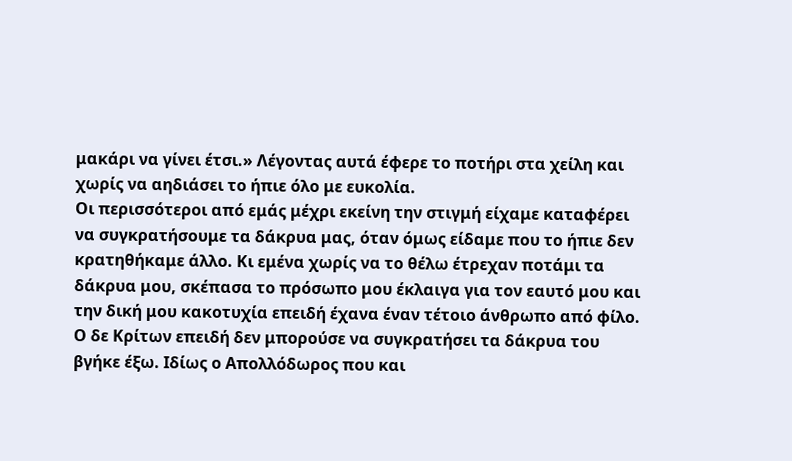μακάρι να γίνει έτσι.» Λέγοντας αυτά έφερε το ποτήρι στα χείλη και χωρίς να αηδιάσει το ήπιε όλο με ευκολία.
Οι περισσότεροι από εμάς μέχρι εκείνη την στιγμή είχαμε καταφέρει να συγκρατήσουμε τα δάκρυα μας, όταν όμως είδαμε που το ήπιε δεν κρατηθήκαμε άλλο. Κι εμένα χωρίς να το θέλω έτρεχαν ποτάμι τα δάκρυα μου, σκέπασα το πρόσωπο μου έκλαιγα για τον εαυτό μου και την δική μου κακοτυχία επειδή έχανα έναν τέτοιο άνθρωπο από φίλο. Ο δε Κρίτων επειδή δεν μπορούσε να συγκρατήσει τα δάκρυα του βγήκε έξω. Ιδίως ο Απολλόδωρος που και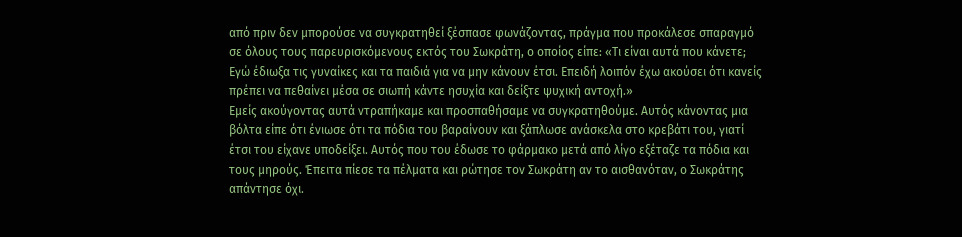από πριν δεν μπορούσε να συγκρατηθεί ξέσπασε φωνάζοντας, πράγμα που προκάλεσε σπαραγμό σε όλους τους παρευρισκόμενους εκτός του Σωκράτη, ο οποίος είπε: «Τι είναι αυτά που κάνετε; Εγώ έδιωξα τις γυναίκες και τα παιδιά για να μην κάνουν έτσι. Επειδή λοιπόν έχω ακούσει ότι κανείς πρέπει να πεθαίνει μέσα σε σιωπή κάντε ησυχία και δείξτε ψυχική αντοχή.»
Εμείς ακούγοντας αυτά ντραπήκαμε και προσπαθήσαμε να συγκρατηθούμε. Αυτός κάνοντας μια βόλτα είπε ότι ένιωσε ότι τα πόδια του βαραίνουν και ξάπλωσε ανάσκελα στο κρεβάτι του, γιατί έτσι του είχανε υποδείξει. Αυτός που του έδωσε το φάρμακο μετά από λίγο εξέταζε τα πόδια και τους μηρούς. Έπειτα πίεσε τα πέλματα και ρώτησε τον Σωκράτη αν το αισθανόταν, ο Σωκράτης απάντησε όχι.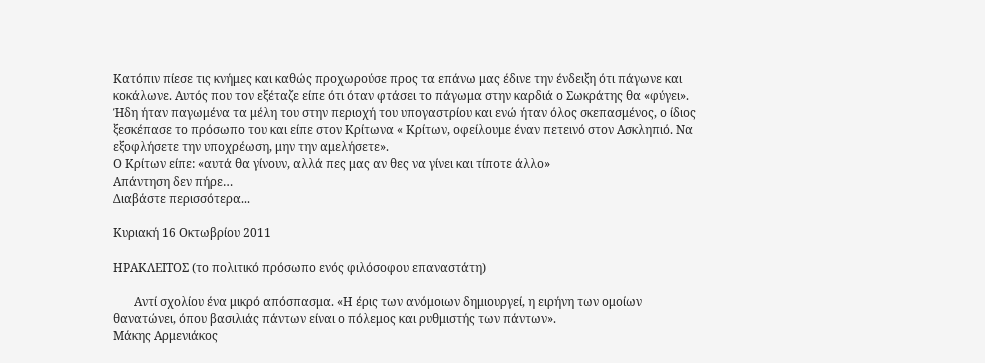Κατόπιν πίεσε τις κνήμες και καθώς προχωρούσε προς τα επάνω μας έδινε την ένδειξη ότι πάγωνε και κοκάλωνε. Αυτός που τον εξέταζε είπε ότι όταν φτάσει το πάγωμα στην καρδιά ο Σωκράτης θα «φύγει». Ήδη ήταν παγωμένα τα μέλη του στην περιοχή του υπογαστρίου και ενώ ήταν όλος σκεπασμένος, ο ίδιος ξεσκέπασε το πρόσωπο του και είπε στον Κρίτωνα « Κρίτων, οφείλουμε έναν πετεινό στον Ασκληπιό. Να εξοφλήσετε την υποχρέωση, μην την αμελήσετε».
Ο Κρίτων είπε: «αυτά θα γίνουν, αλλά πες μας αν θες να γίνει και τίποτε άλλο»
Απάντηση δεν πήρε…
Διαβάστε περισσότερα...

Κυριακή 16 Οκτωβρίου 2011

ΗΡΑΚΛΕΙΤΟΣ (το πολιτικό πρόσωπο ενός φιλόσοφου επαναστάτη)

       Αντί σχολίου ένα μικρό απόσπασμα. «Η έρις των ανόμοιων δημιουργεί, η ειρήνη των ομοίων θανατώνει, όπου βασιλιάς πάντων είναι ο πόλεμος και ρυθμιστής των πάντων».
Μάκης Αρμενιάκος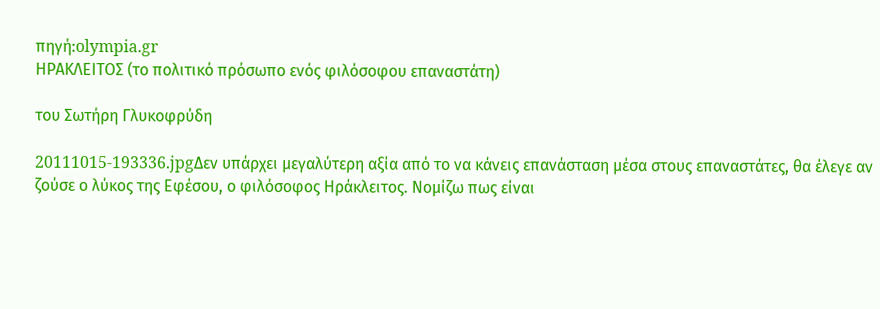πηγή:olympia.gr
ΗΡΑΚΛΕΙΤΟΣ (το πολιτικό πρόσωπο ενός φιλόσοφου επαναστάτη)

του Σωτήρη Γλυκοφρύδη

20111015-193336.jpgΔεν υπάρχει μεγαλύτερη αξία από το να κάνεις επανάσταση μέσα στους επαναστάτες, θα έλεγε αν ζούσε ο λύκος της Εφέσου, ο φιλόσοφος Ηράκλειτος. Νομίζω πως είναι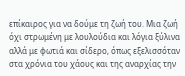επίκαιρος για να δούμε τη ζωή του. Μια ζωή όχι στρωμένη με λουλούδια και λόγια ξύλινα αλλά με φωτιά και σίδερο, όπως εξελισσόταν στα χρόνια του χάους και της αναρχίας την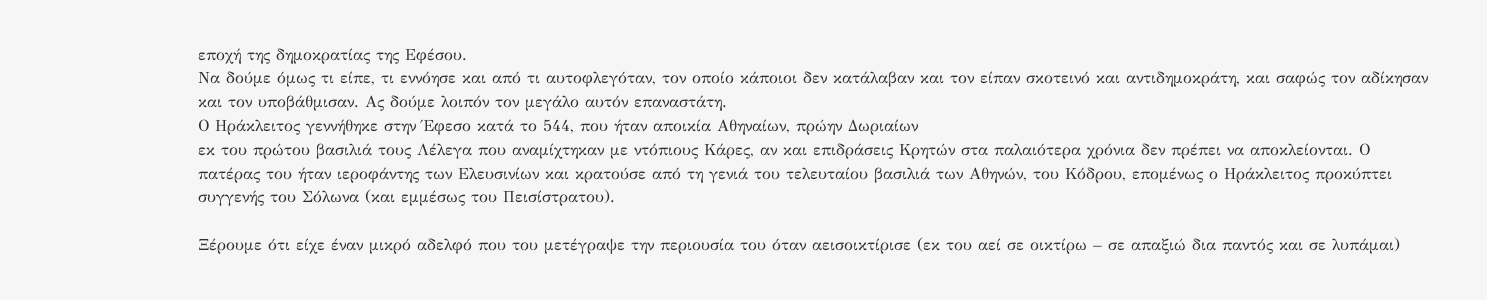εποχή της δημοκρατίας της Εφέσου.
Να δούμε όμως τι είπε, τι εννόησε και από τι αυτοφλεγόταν, τον οποίο κάποιοι δεν κατάλαβαν και τον είπαν σκοτεινό και αντιδημοκράτη, και σαφώς τον αδίκησαν και τον υποβάθμισαν. Ας δούμε λοιπόν τον μεγάλο αυτόν επαναστάτη.
Ο Ηράκλειτος γεννήθηκε στην Έφεσο κατά το 544, που ήταν αποικία Αθηναίων, πρώην Δωριαίων
εκ του πρώτου βασιλιά τους Λέλεγα που αναμίχτηκαν με ντόπιους Κάρες, αν και επιδράσεις Κρητών στα παλαιότερα χρόνια δεν πρέπει να αποκλείονται. Ο πατέρας του ήταν ιεροφάντης των Ελευσινίων και κρατούσε από τη γενιά του τελευταίου βασιλιά των Αθηνών, του Κόδρου, επομένως ο Ηράκλειτος προκύπτει συγγενής του Σόλωνα (και εμμέσως του Πεισίστρατου).

Ξέρουμε ότι είχε έναν μικρό αδελφό που του μετέγραψε την περιουσία του όταν αεισοικτίρισε (εκ του αεί σε οικτίρω – σε απαξιώ δια παντός και σε λυπάμαι)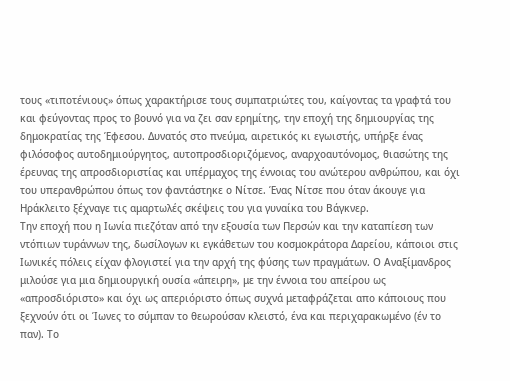τους «τιποτένιους» όπως χαρακτήρισε τους συμπατριώτες του, καίγοντας τα γραφτά του και φεύγοντας προς το βουνό για να ζει σαν ερημίτης, την εποχή της δημιουργίας της δημοκρατίας της Έφεσου. Δυνατός στο πνεύμα, αιρετικός κι εγωιστής, υπήρξε ένας φιλόσοφος αυτοδημιούργητος, αυτοπροσδιοριζόμενος, αναρχοαυτόνομος, θιασώτης της έρευνας της απροσδιοριστίας και υπέρμαχος της έννοιας του ανώτερου ανθρώπου, και όχι του υπερανθρώπου όπως τον φαντάστηκε ο Νίτσε. Ένας Νίτσε που όταν άκουγε για Ηράκλειτο ξέχναγε τις αμαρτωλές σκέψεις του για γυναίκα του Βάγκνερ.
Την εποχή που η Ιωνία πιεζόταν από την εξουσία των Περσών και την καταπίεση των ντόπιων τυράννων της, δωσίλογων κι εγκάθετων του κοσμοκράτορα Δαρείου, κάποιοι στις Ιωνικές πόλεις είχαν φλογιστεί για την αρχή της φύσης των πραγμάτων. Ο Αναξίμανδρος μιλούσε για μια δημιουργική ουσία «άπειρη», με την έννοια του απείρου ως «απροσδιόριστο» και όχι ως απεριόριστο όπως συχνά μεταφράζεται απο κάποιους που ξεχνούν ότι οι Ίωνες το σύμπαν το θεωρούσαν κλειστό, ένα και περιχαρακωμένο (έν το παν). Το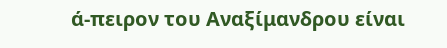ά-πειρον του Αναξίμανδρου είναι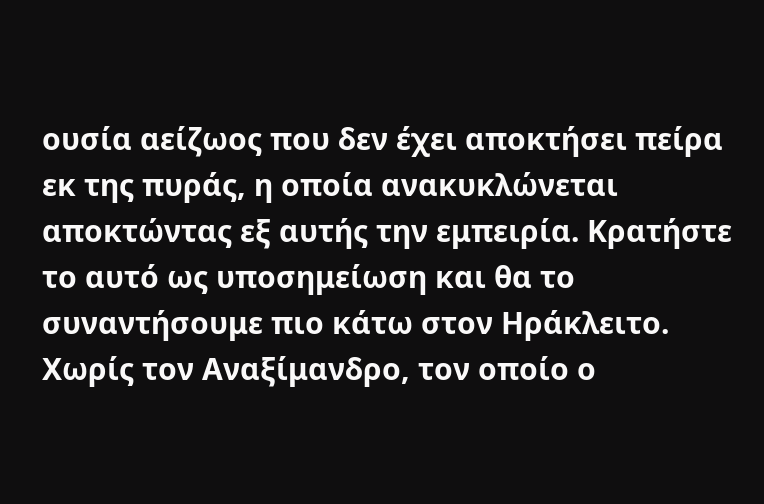ουσία αείζωος που δεν έχει αποκτήσει πείρα εκ της πυράς, η οποία ανακυκλώνεται αποκτώντας εξ αυτής την εμπειρία. Κρατήστε το αυτό ως υποσημείωση και θα το συναντήσουμε πιο κάτω στον Ηράκλειτο. Χωρίς τον Αναξίμανδρο, τον οποίο ο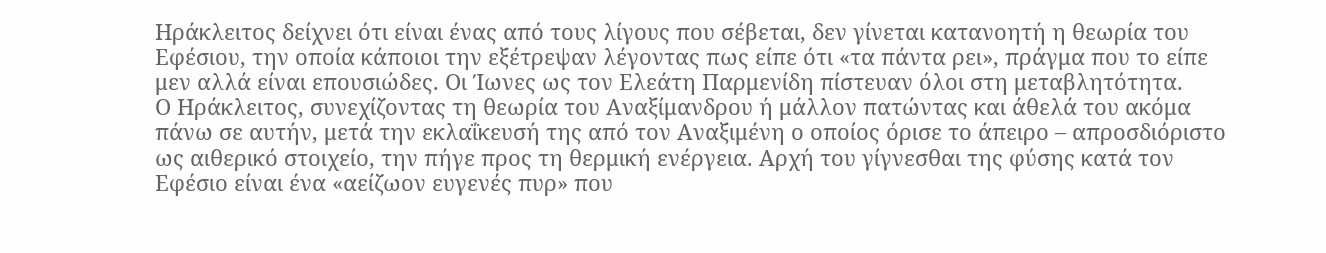Ηράκλειτος δείχνει ότι είναι ένας από τους λίγους που σέβεται, δεν γίνεται κατανοητή η θεωρία του Εφέσιου, την οποία κάποιοι την εξέτρεψαν λέγοντας πως είπε ότι «τα πάντα ρει», πράγμα που το είπε μεν αλλά είναι επουσιώδες. Οι Ίωνες ως τον Ελεάτη Παρμενίδη πίστευαν όλοι στη μεταβλητότητα.
Ο Ηράκλειτος, συνεχίζοντας τη θεωρία του Αναξίμανδρου ή μάλλον πατώντας και άθελά του ακόμα πάνω σε αυτήν, μετά την εκλαΐκευσή της από τον Αναξιμένη ο οποίος όρισε το άπειρο – απροσδιόριστο ως αιθερικό στοιχείο, την πήγε προς τη θερμική ενέργεια. Αρχή του γίγνεσθαι της φύσης κατά τον Εφέσιο είναι ένα «αείζωον ευγενές πυρ» που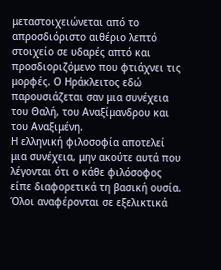μεταστοιχειώνεται από το απροσδιόριστο αιθέριο λεπτό στοιχείο σε υδαρές απτό και προσδιοριζόμενο που φτιάχνει τις μορφές. Ο Ηράκλειτος εδώ παρουσιάζεται σαν μια συνέχεια του Θαλή, του Αναξίμανδρου και του Αναξιμένη.
Η ελληνική φιλοσοφία αποτελεί μια συνέχεια, μην ακούτε αυτά που λέγονται ότι ο κάθε φιλόσοφος είπε διαφορετικά τη βασική ουσία. Όλοι αναφέρονται σε εξελικτικά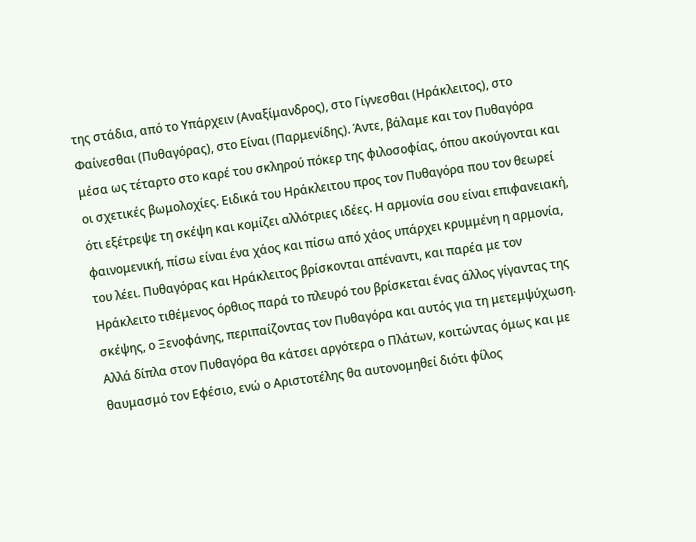της στάδια, από το Υπάρχειν (Αναξίμανδρος), στο Γίγνεσθαι (Ηράκλειτος), στο Φαίνεσθαι (Πυθαγόρας), στο Είναι (Παρμενίδης). Άντε, βάλαμε και τον Πυθαγόρα μέσα ως τέταρτο στο καρέ του σκληρού πόκερ της φιλοσοφίας, όπου ακούγονται και οι σχετικές βωμολοχίες. Ειδικά του Ηράκλειτου προς τον Πυθαγόρα που τον θεωρεί ότι εξέτρεψε τη σκέψη και κομίζει αλλότριες ιδέες. Η αρμονία σου είναι επιφανειακή, φαινομενική, πίσω είναι ένα χάος και πίσω από χάος υπάρχει κρυμμένη η αρμονία, του λέει. Πυθαγόρας και Ηράκλειτος βρίσκονται απέναντι, και παρέα με τον Ηράκλειτο τιθέμενος όρθιος παρά το πλευρό του βρίσκεται ένας άλλος γίγαντας της σκέψης, ο Ξενοφάνης, περιπαίζοντας τον Πυθαγόρα και αυτός για τη μετεμψύχωση. Αλλά δίπλα στον Πυθαγόρα θα κάτσει αργότερα ο Πλάτων, κοιτώντας όμως και με θαυμασμό τον Εφέσιο, ενώ ο Αριστοτέλης θα αυτονομηθεί διότι φίλος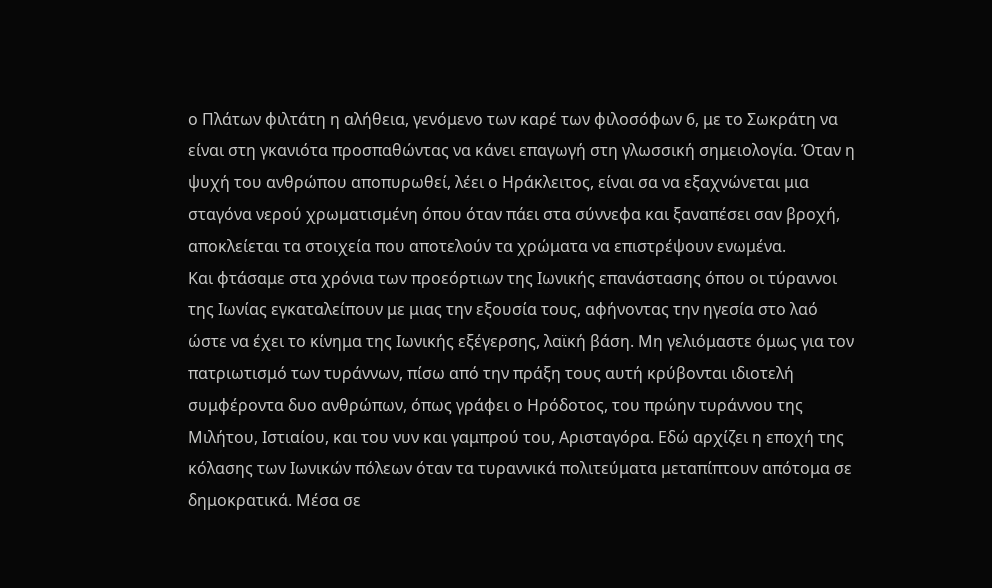ο Πλάτων φιλτάτη η αλήθεια, γενόμενο των καρέ των φιλοσόφων 6, με το Σωκράτη να είναι στη γκανιότα προσπαθώντας να κάνει επαγωγή στη γλωσσική σημειολογία. Όταν η ψυχή του ανθρώπου αποπυρωθεί, λέει ο Ηράκλειτος, είναι σα να εξαχνώνεται μια σταγόνα νερού χρωματισμένη όπου όταν πάει στα σύννεφα και ξαναπέσει σαν βροχή, αποκλείεται τα στοιχεία που αποτελούν τα χρώματα να επιστρέψουν ενωμένα.
Και φτάσαμε στα χρόνια των προεόρτιων της Ιωνικής επανάστασης όπου οι τύραννοι της Ιωνίας εγκαταλείπουν με μιας την εξουσία τους, αφήνοντας την ηγεσία στο λαό ώστε να έχει το κίνημα της Ιωνικής εξέγερσης, λαϊκή βάση. Μη γελιόμαστε όμως για τον πατριωτισμό των τυράννων, πίσω από την πράξη τους αυτή κρύβονται ιδιοτελή συμφέροντα δυο ανθρώπων, όπως γράφει ο Ηρόδοτος, του πρώην τυράννου της Μιλήτου, Ιστιαίου, και του νυν και γαμπρού του, Αρισταγόρα. Εδώ αρχίζει η εποχή της κόλασης των Ιωνικών πόλεων όταν τα τυραννικά πολιτεύματα μεταπίπτουν απότομα σε δημοκρατικά. Μέσα σε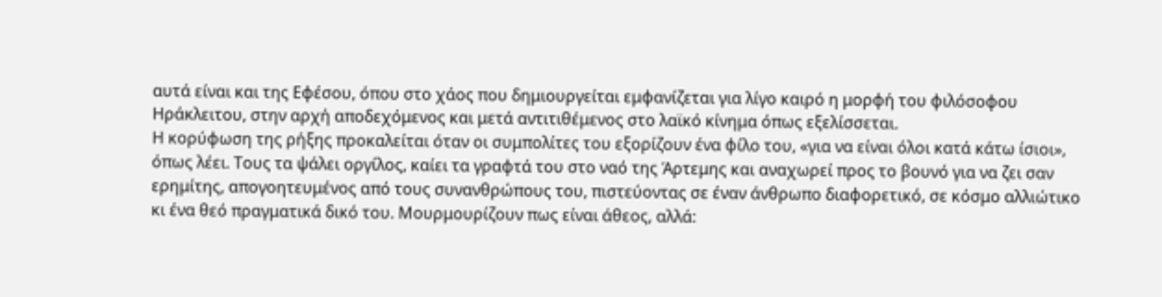αυτά είναι και της Εφέσου, όπου στο χάος που δημιουργείται εμφανίζεται για λίγο καιρό η μορφή του φιλόσοφου Ηράκλειτου, στην αρχή αποδεχόμενος και μετά αντιτιθέμενος στο λαϊκό κίνημα όπως εξελίσσεται.
Η κορύφωση της ρήξης προκαλείται όταν οι συμπολίτες του εξορίζουν ένα φίλο του, «για να είναι όλοι κατά κάτω ίσιοι», όπως λέει. Τους τα ψάλει οργίλος, καίει τα γραφτά του στο ναό της Άρτεμης και αναχωρεί προς το βουνό για να ζει σαν ερημίτης, απογοητευμένος από τους συνανθρώπους του, πιστεύοντας σε έναν άνθρωπο διαφορετικό, σε κόσμο αλλιώτικο κι ένα θεό πραγματικά δικό του. Μουρμουρίζουν πως είναι άθεος, αλλά: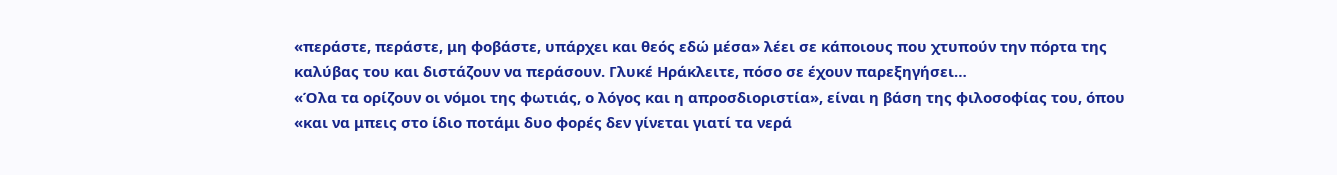«περάστε, περάστε, μη φοβάστε, υπάρχει και θεός εδώ μέσα» λέει σε κάποιους που χτυπούν την πόρτα της καλύβας του και διστάζουν να περάσουν. Γλυκέ Ηράκλειτε, πόσο σε έχουν παρεξηγήσει…
«Όλα τα ορίζουν οι νόμοι της φωτιάς, ο λόγος και η απροσδιοριστία», είναι η βάση της φιλοσοφίας του, όπου «και να μπεις στο ίδιο ποτάμι δυο φορές δεν γίνεται γιατί τα νερά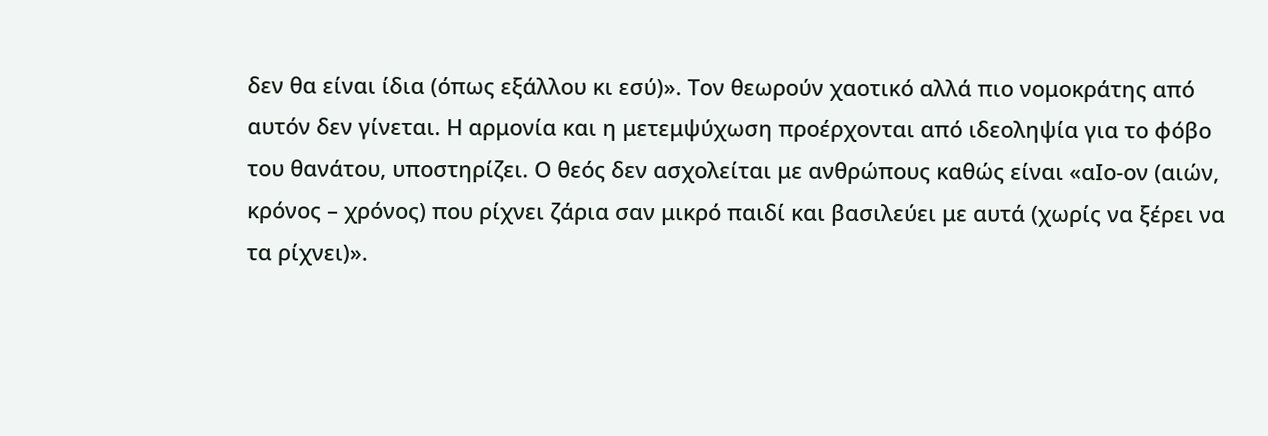δεν θα είναι ίδια (όπως εξάλλου κι εσύ)». Τον θεωρούν χαοτικό αλλά πιο νομοκράτης από αυτόν δεν γίνεται. Η αρμονία και η μετεμψύχωση προέρχονται από ιδεοληψία για το φόβο του θανάτου, υποστηρίζει. Ο θεός δεν ασχολείται με ανθρώπους καθώς είναι «αΙο-ον (αιών, κρόνος – χρόνος) που ρίχνει ζάρια σαν μικρό παιδί και βασιλεύει με αυτά (χωρίς να ξέρει να τα ρίχνει)».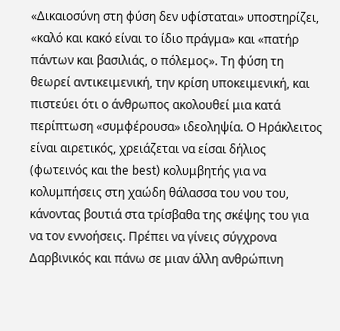«Δικαιοσύνη στη φύση δεν υφίσταται» υποστηρίζει, «καλό και κακό είναι το ίδιο πράγμα» και «πατήρ πάντων και βασιλιάς, ο πόλεμος». Τη φύση τη θεωρεί αντικειμενική, την κρίση υποκειμενική, και πιστεύει ότι ο άνθρωπος ακολουθεί μια κατά περίπτωση «συμφέρουσα» ιδεοληψία. Ο Ηράκλειτος είναι αιρετικός, χρειάζεται να είσαι δήλιος (φωτεινός και the best) κολυμβητής για να κολυμπήσεις στη χαώδη θάλασσα του νου του, κάνοντας βουτιά στα τρίσβαθα της σκέψης του για να τον εννοήσεις. Πρέπει να γίνεις σύγχρονα Δαρβινικός και πάνω σε μιαν άλλη ανθρώπινη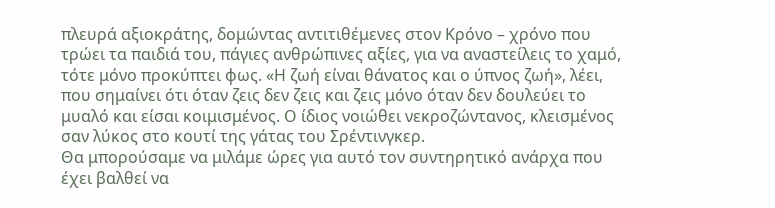πλευρά αξιοκράτης, δομώντας αντιτιθέμενες στον Κρόνο – χρόνο που τρώει τα παιδιά του, πάγιες ανθρώπινες αξίες, για να αναστείλεις το χαμό, τότε μόνο προκύπτει φως. «Η ζωή είναι θάνατος και ο ύπνος ζωή», λέει, που σημαίνει ότι όταν ζεις δεν ζεις και ζεις μόνο όταν δεν δουλεύει το μυαλό και είσαι κοιμισμένος. Ο ίδιος νοιώθει νεκροζώντανος, κλεισμένος σαν λύκος στο κουτί της γάτας του Σρέντινγκερ.
Θα μπορούσαμε να μιλάμε ώρες για αυτό τον συντηρητικό ανάρχα που έχει βαλθεί να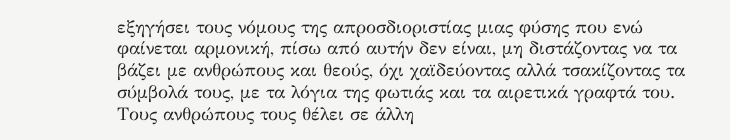εξηγήσει τους νόμους της απροσδιοριστίας μιας φύσης που ενώ φαίνεται αρμονική, πίσω από αυτήν δεν είναι, μη διστάζοντας να τα βάζει με ανθρώπους και θεούς, όχι χαϊδεύοντας αλλά τσακίζοντας τα σύμβολά τους, με τα λόγια της φωτιάς και τα αιρετικά γραφτά του. Τους ανθρώπους τους θέλει σε άλλη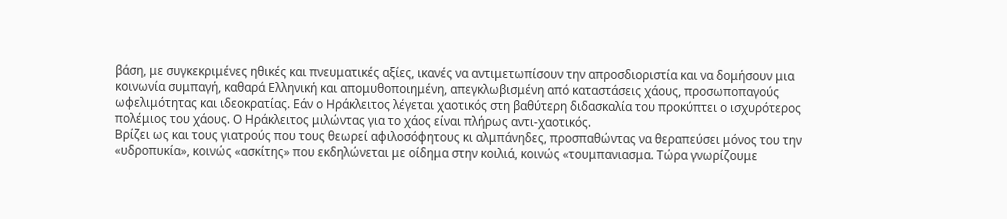βάση, με συγκεκριμένες ηθικές και πνευματικές αξίες, ικανές να αντιμετωπίσουν την απροσδιοριστία και να δομήσουν μια κοινωνία συμπαγή, καθαρά Ελληνική και απομυθοποιημένη, απεγκλωβισμένη από καταστάσεις χάους, προσωποπαγούς ωφελιμότητας και ιδεοκρατίας. Εάν ο Ηράκλειτος λέγεται χαοτικός στη βαθύτερη διδασκαλία του προκύπτει ο ισχυρότερος πολέμιος του χάους. Ο Ηράκλειτος μιλώντας για το χάος είναι πλήρως αντι-χαοτικός.
Βρίζει ως και τους γιατρούς που τους θεωρεί αφιλοσόφητους κι αλμπάνηδες, προσπαθώντας να θεραπεύσει μόνος του την «υδροπυκία», κοινώς «ασκίτης» που εκδηλώνεται με οίδημα στην κοιλιά, κοινώς «τουμπανιασμα. Τώρα γνωρίζουμε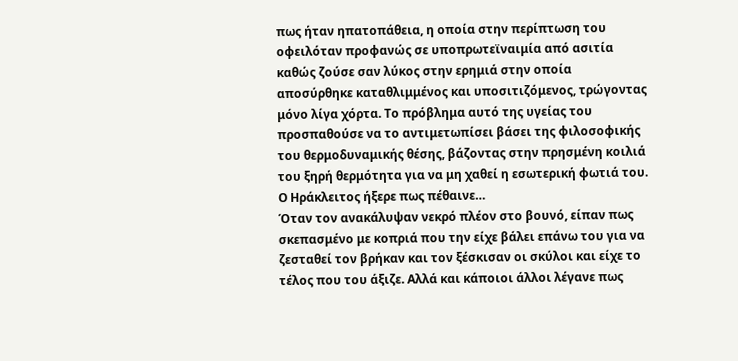πως ήταν ηπατοπάθεια, η οποία στην περίπτωση του οφειλόταν προφανώς σε υποπρωτεϊναιμία από ασιτία καθώς ζούσε σαν λύκος στην ερημιά στην οποία αποσύρθηκε καταθλιμμένος και υποσιτιζόμενος, τρώγοντας μόνο λίγα χόρτα. Το πρόβλημα αυτό της υγείας του προσπαθούσε να το αντιμετωπίσει βάσει της φιλοσοφικής του θερμοδυναμικής θέσης, βάζοντας στην πρησμένη κοιλιά του ξηρή θερμότητα για να μη χαθεί η εσωτερική φωτιά του. Ο Ηράκλειτος ήξερε πως πέθαινε…
Όταν τον ανακάλυψαν νεκρό πλέον στο βουνό, είπαν πως σκεπασμένο με κοπριά που την είχε βάλει επάνω του για να ζεσταθεί τον βρήκαν και τον ξέσκισαν οι σκύλοι και είχε το τέλος που του άξιζε. Αλλά και κάποιοι άλλοι λέγανε πως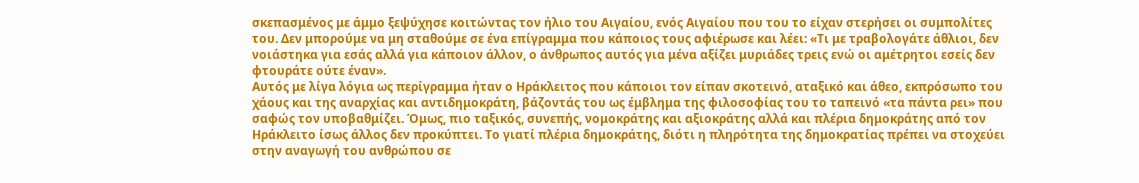σκεπασμένος με άμμο ξεψύχησε κοιτώντας τον ήλιο του Αιγαίου, ενός Αιγαίου που του το είχαν στερήσει οι συμπολίτες του. Δεν μπορούμε να μη σταθούμε σε ένα επίγραμμα που κάποιος τους αφιέρωσε και λέει: «Τι με τραβολογάτε άθλιοι, δεν νοιάστηκα για εσάς αλλά για κάποιον άλλον, ο άνθρωπος αυτός για μένα αξίζει μυριάδες τρεις ενώ οι αμέτρητοι εσείς δεν φτουράτε ούτε έναν».
Αυτός με λίγα λόγια ως περίγραμμα ήταν ο Ηράκλειτος που κάποιοι τον είπαν σκοτεινό, αταξικό και άθεο, εκπρόσωπο του χάους και της αναρχίας και αντιδημοκράτη, βάζοντάς του ως έμβλημα της φιλοσοφίας του το ταπεινό «τα πάντα ρει» που σαφώς τον υποβαθμίζει. Όμως, πιο ταξικός, συνεπής, νομοκράτης και αξιοκράτης αλλά και πλέρια δημοκράτης από τον Ηράκλειτο ίσως άλλος δεν προκύπτει. Το γιατί πλέρια δημοκράτης, διότι η πληρότητα της δημοκρατίας πρέπει να στοχεύει στην αναγωγή του ανθρώπου σε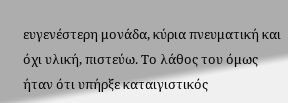ευγενέστερη μονάδα, κύρια πνευματική και όχι υλική, πιστεύω. Το λάθος του όμως ήταν ότι υπήρξε καταιγιστικός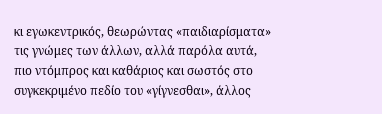κι εγωκεντρικός, θεωρώντας «παιδιαρίσματα» τις γνώμες των άλλων, αλλά παρόλα αυτά, πιο ντόμπρος και καθάριος και σωστός στο συγκεκριμένο πεδίο του «γίγνεσθαι», άλλος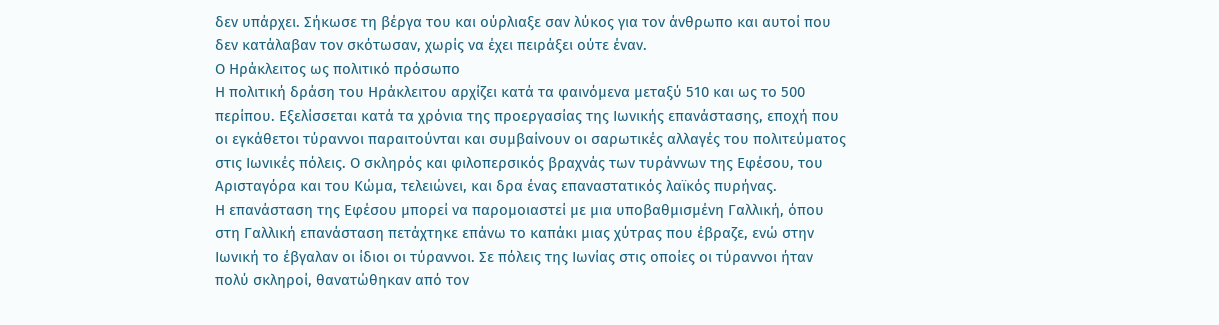δεν υπάρχει. Σήκωσε τη βέργα του και ούρλιαξε σαν λύκος για τον άνθρωπο και αυτοί που δεν κατάλαβαν τον σκότωσαν, χωρίς να έχει πειράξει ούτε έναν.
Ο Ηράκλειτος ως πολιτικό πρόσωπο
Η πολιτική δράση του Ηράκλειτου αρχίζει κατά τα φαινόμενα μεταξύ 510 και ως το 500 περίπου. Εξελίσσεται κατά τα χρόνια της προεργασίας της Ιωνικής επανάστασης, εποχή που οι εγκάθετοι τύραννοι παραιτούνται και συμβαίνουν οι σαρωτικές αλλαγές του πολιτεύματος στις Ιωνικές πόλεις. Ο σκληρός και φιλοπερσικός βραχνάς των τυράννων της Εφέσου, του Αρισταγόρα και του Κώμα, τελειώνει, και δρα ένας επαναστατικός λαϊκός πυρήνας.
Η επανάσταση της Εφέσου μπορεί να παρομοιαστεί με μια υποβαθμισμένη Γαλλική, όπου στη Γαλλική επανάσταση πετάχτηκε επάνω το καπάκι μιας χύτρας που έβραζε, ενώ στην Ιωνική το έβγαλαν οι ίδιοι οι τύραννοι. Σε πόλεις της Ιωνίας στις οποίες οι τύραννοι ήταν πολύ σκληροί, θανατώθηκαν από τον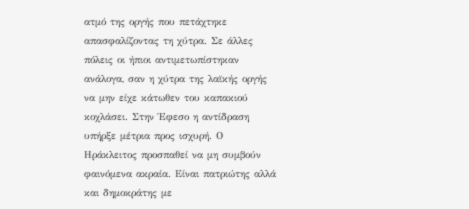ατμό της οργής που πετάχτηκε απασφαλίζοντας τη χύτρα. Σε άλλες πόλεις οι ήπιοι αντιμετωπίστηκαν ανάλογα, σαν η χύτρα της λαϊκής οργής να μην είχε κάτωθεν του καπακιού κοχλάσει. Στην Έφεσο η αντίδραση υπήρξε μέτρια προς ισχυρή. Ο Ηράκλειτος προσπαθεί να μη συμβούν φαινόμενα ακραία. Είναι πατριώτης αλλά και δημοκράτης με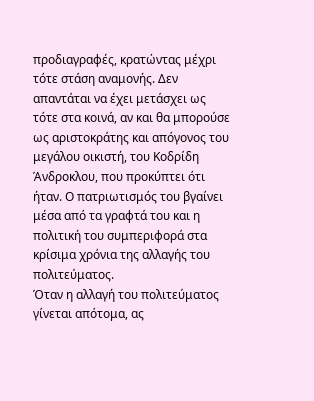προδιαγραφές, κρατώντας μέχρι τότε στάση αναμονής. Δεν απαντάται να έχει μετάσχει ως τότε στα κοινά, αν και θα μπορούσε ως αριστοκράτης και απόγονος του μεγάλου οικιστή, του Κοδρίδη Άνδροκλου, που προκύπτει ότι ήταν. Ο πατριωτισμός του βγαίνει μέσα από τα γραφτά του και η πολιτική του συμπεριφορά στα κρίσιμα χρόνια της αλλαγής του πολιτεύματος.
Όταν η αλλαγή του πολιτεύματος γίνεται απότομα, ας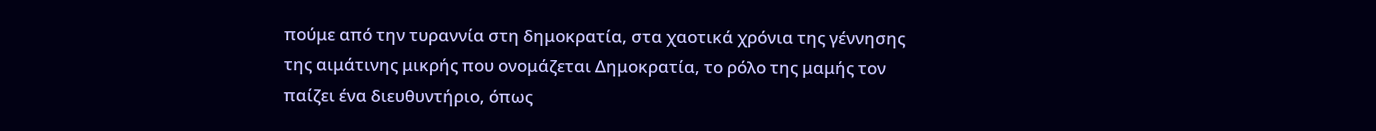πούμε από την τυραννία στη δημοκρατία, στα χαοτικά χρόνια της γέννησης της αιμάτινης μικρής που ονομάζεται Δημοκρατία, το ρόλο της μαμής τον παίζει ένα διευθυντήριο, όπως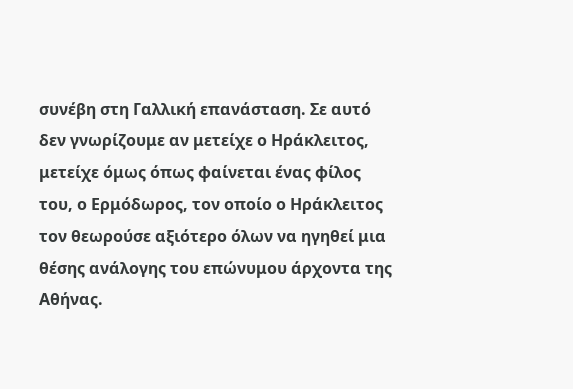συνέβη στη Γαλλική επανάσταση. Σε αυτό δεν γνωρίζουμε αν μετείχε ο Ηράκλειτος, μετείχε όμως όπως φαίνεται ένας φίλος του, ο Ερμόδωρος, τον οποίο ο Ηράκλειτος τον θεωρούσε αξιότερο όλων να ηγηθεί μια θέσης ανάλογης του επώνυμου άρχοντα της Αθήνας.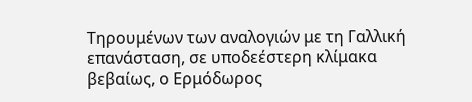Τηρουμένων των αναλογιών με τη Γαλλική επανάσταση, σε υποδεέστερη κλίμακα βεβαίως, ο Ερμόδωρος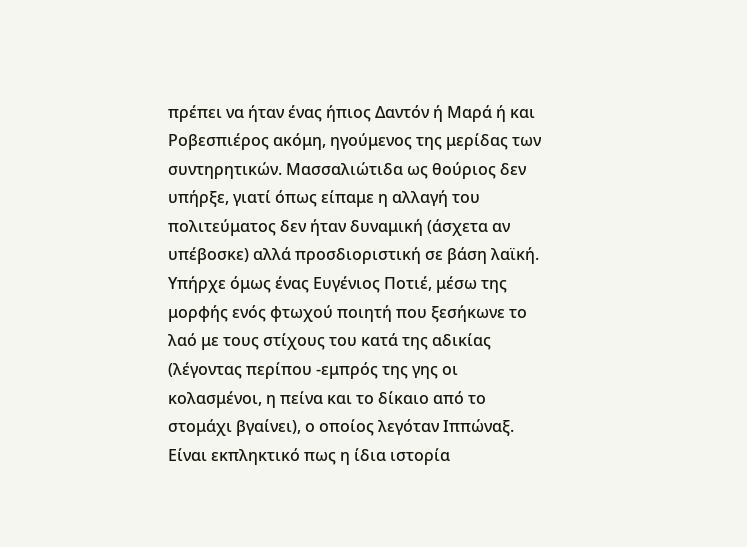πρέπει να ήταν ένας ήπιος Δαντόν ή Μαρά ή και Ροβεσπιέρος ακόμη, ηγούμενος της μερίδας των συντηρητικών. Μασσαλιώτιδα ως θούριος δεν υπήρξε, γιατί όπως είπαμε η αλλαγή του πολιτεύματος δεν ήταν δυναμική (άσχετα αν υπέβοσκε) αλλά προσδιοριστική σε βάση λαϊκή. Υπήρχε όμως ένας Ευγένιος Ποτιέ, μέσω της μορφής ενός φτωχού ποιητή που ξεσήκωνε το λαό με τους στίχους του κατά της αδικίας (λέγοντας περίπου -εμπρός της γης οι κολασμένοι, η πείνα και το δίκαιο από το στομάχι βγαίνει), ο οποίος λεγόταν Ιππώναξ. Είναι εκπληκτικό πως η ίδια ιστορία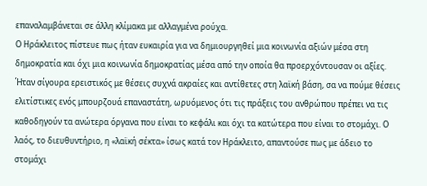επαναλαμβάνεται σε άλλη κλίμακα με αλλαγμένα ρούχα.
Ο Ηράκλειτος πίστευε πως ήταν ευκαιρία για να δημιουργηθεί μια κοινωνία αξιών μέσα στη δημοκρατία και όχι μια κοινωνία δημοκρατίας μέσα από την οποία θα προερχόντουσαν οι αξίες. Ήταν σίγουρα ερειστικός με θέσεις συχνά ακραίες και αντίθετες στη λαϊκή βάση, σα να πούμε θέσεις ελιτίστικες ενός μπουρζουά επαναστάτη, ωρυόμενος ότι τις πράξεις του ανθρώπου πρέπει να τις καθοδηγούν τα ανώτερα όργανα που είναι το κεφάλι και όχι τα κατώτερα που είναι το στομάχι. Ο λαός, το διευθυντήριο, η «λαϊκή σέκτα» ίσως κατά τον Ηράκλειτο, απαντούσε πως με άδειο το στομάχι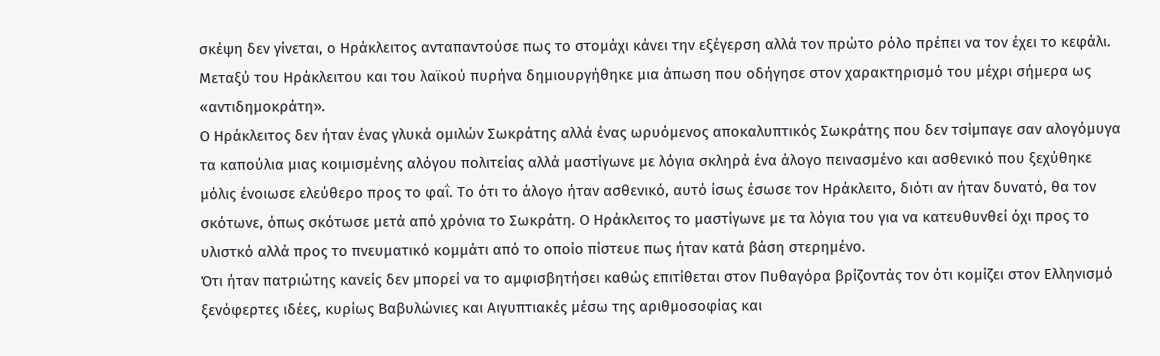σκέψη δεν γίνεται, ο Ηράκλειτος ανταπαντούσε πως το στομάχι κάνει την εξέγερση αλλά τον πρώτο ρόλο πρέπει να τον έχει το κεφάλι. Μεταξύ του Ηράκλειτου και του λαϊκού πυρήνα δημιουργήθηκε μια άπωση που οδήγησε στον χαρακτηρισμό του μέχρι σήμερα ως «αντιδημοκράτη».
Ο Ηράκλειτος δεν ήταν ένας γλυκά ομιλών Σωκράτης αλλά ένας ωρυόμενος αποκαλυπτικός Σωκράτης που δεν τσίμπαγε σαν αλογόμυγα τα καπούλια μιας κοιμισμένης αλόγου πολιτείας αλλά μαστίγωνε με λόγια σκληρά ένα άλογο πεινασμένο και ασθενικό που ξεχύθηκε μόλις ένοιωσε ελεύθερο προς το φαΐ. Το ότι το άλογο ήταν ασθενικό, αυτό ίσως έσωσε τον Ηράκλειτο, διότι αν ήταν δυνατό, θα τον σκότωνε, όπως σκότωσε μετά από χρόνια το Σωκράτη. Ο Ηράκλειτος το μαστίγωνε με τα λόγια του για να κατευθυνθεί όχι προς το υλιστκό αλλά προς το πνευματικό κομμάτι από το οποίο πίστευε πως ήταν κατά βάση στερημένο.
Ότι ήταν πατριώτης κανείς δεν μπορεί να το αμφισβητήσει καθώς επιτίθεται στον Πυθαγόρα βρίζοντάς τον ότι κομίζει στον Ελληνισμό ξενόφερτες ιδέες, κυρίως Βαβυλώνιες και Αιγυπτιακές μέσω της αριθμοσοφίας και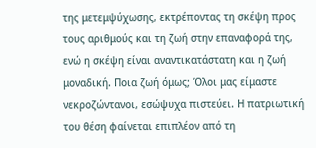της μετεμψύχωσης, εκτρέποντας τη σκέψη προς τους αριθμούς και τη ζωή στην επαναφορά της, ενώ η σκέψη είναι αναντικατάστατη και η ζωή μοναδική. Ποια ζωή όμως; Όλοι μας είμαστε νεκροζώντανοι, εσώψυχα πιστεύει. Η πατριωτική του θέση φαίνεται επιπλέον από τη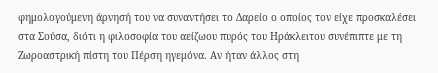φημολογούμενη άρνησή του να συναντήσει το Δαρείο ο οποίος τον είχε προσκαλέσει στα Σούσα, διότι η φιλοσοφία του αείζωου πυρός του Ηράκλειτου συνέπιπτε με τη Ζωροαστρική πίστη του Πέρση ηγεμόνα. Αν ήταν άλλος στη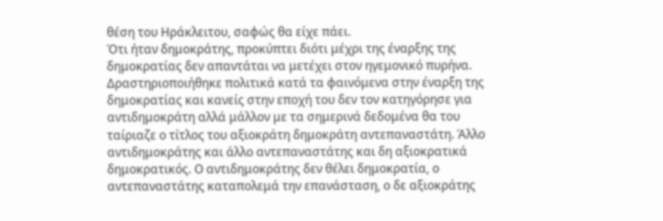θέση του Ηράκλειτου, σαφώς θα είχε πάει.
Ότι ήταν δημοκράτης, προκύπτει διότι μέχρι της έναρξης της δημοκρατίας δεν απαντάται να μετέχει στον ηγεμονικό πυρήνα. Δραστηριοποιήθηκε πολιτικά κατά τα φαινόμενα στην έναρξη της δημοκρατίας και κανείς στην εποχή του δεν τον κατηγόρησε για αντιδημοκράτη αλλά μάλλον με τα σημερινά δεδομένα θα του ταίριαζε ο τίτλος του αξιοκράτη δημοκράτη αντεπαναστάτη. Άλλο αντιδημοκράτης και άλλο αντεπαναστάτης και δη αξιοκρατικά δημοκρατικός. Ο αντιδημοκράτης δεν θέλει δημοκρατία, ο αντεπαναστάτης καταπολεμά την επανάσταση, ο δε αξιοκράτης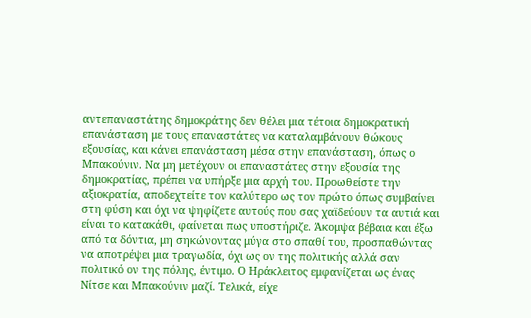αντεπαναστάτης δημοκράτης δεν θέλει μια τέτοια δημοκρατική επανάσταση με τους επαναστάτες να καταλαμβάνουν θώκους εξουσίας, και κάνει επανάσταση μέσα στην επανάσταση, όπως ο Μπακούνιν. Να μη μετέχουν οι επαναστάτες στην εξουσία της δημοκρατίας, πρέπει να υπήρξε μια αρχή του. Προωθείστε την αξιοκρατία, αποδεχτείτε τον καλύτερο ως τον πρώτο όπως συμβαίνει στη φύση και όχι να ψηφίζετε αυτούς που σας χαϊδεύουν τα αυτιά και είναι το κατακάθι, φαίνεται πως υποστήριζε. Άκομψα βέβαια και έξω από τα δόντια, μη σηκώνοντας μύγα στο σπαθί του, προσπαθώντας να αποτρέψει μια τραγωδία, όχι ως ον της πολιτικής αλλά σαν πολιτικό ον της πόλης, έντιμο. Ο Ηράκλειτος εμφανίζεται ως ένας Νίτσε και Μπακούνιν μαζί. Τελικά, είχε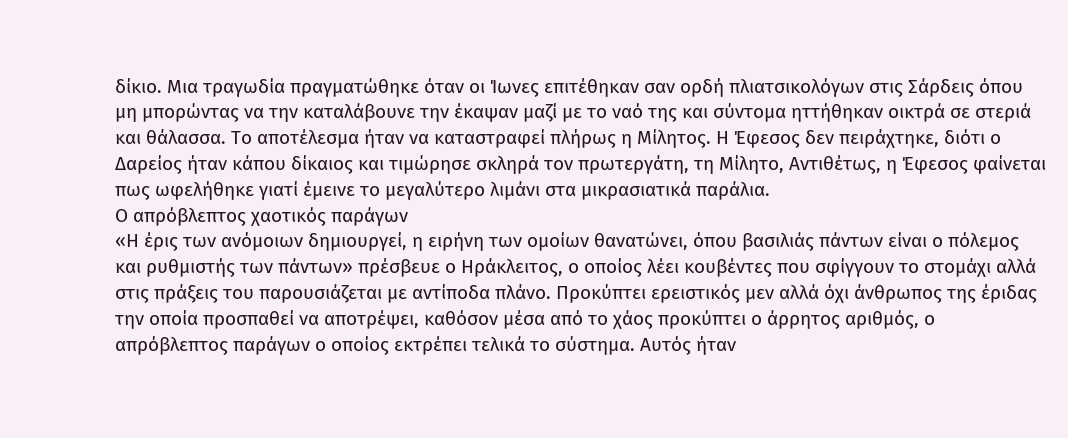δίκιο. Μια τραγωδία πραγματώθηκε όταν οι Ίωνες επιτέθηκαν σαν ορδή πλιατσικολόγων στις Σάρδεις όπου μη μπορώντας να την καταλάβουνε την έκαψαν μαζί με το ναό της και σύντομα ηττήθηκαν οικτρά σε στεριά και θάλασσα. Το αποτέλεσμα ήταν να καταστραφεί πλήρως η Μίλητος. Η Έφεσος δεν πειράχτηκε, διότι ο Δαρείος ήταν κάπου δίκαιος και τιμώρησε σκληρά τον πρωτεργάτη, τη Μίλητο, Αντιθέτως, η Έφεσος φαίνεται πως ωφελήθηκε γιατί έμεινε το μεγαλύτερο λιμάνι στα μικρασιατικά παράλια.
Ο απρόβλεπτος χαοτικός παράγων
«Η έρις των ανόμοιων δημιουργεί, η ειρήνη των ομοίων θανατώνει, όπου βασιλιάς πάντων είναι ο πόλεμος και ρυθμιστής των πάντων» πρέσβευε ο Ηράκλειτος, ο οποίος λέει κουβέντες που σφίγγουν το στομάχι αλλά στις πράξεις του παρουσιάζεται με αντίποδα πλάνο. Προκύπτει ερειστικός μεν αλλά όχι άνθρωπος της έριδας την οποία προσπαθεί να αποτρέψει, καθόσον μέσα από το χάος προκύπτει ο άρρητος αριθμός, ο απρόβλεπτος παράγων ο οποίος εκτρέπει τελικά το σύστημα. Αυτός ήταν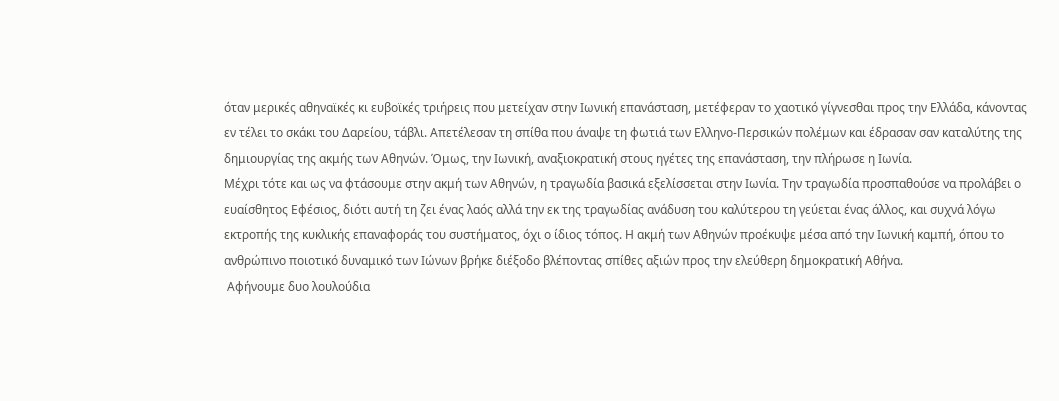όταν μερικές αθηναϊκές κι ευβοϊκές τριήρεις που μετείχαν στην Ιωνική επανάσταση, μετέφεραν το χαοτικό γίγνεσθαι προς την Ελλάδα, κάνοντας εν τέλει το σκάκι του Δαρείου, τάβλι. Απετέλεσαν τη σπίθα που άναψε τη φωτιά των Ελληνο-Περσικών πολέμων και έδρασαν σαν καταλύτης της δημιουργίας της ακμής των Αθηνών. Όμως, την Ιωνική, αναξιοκρατική στους ηγέτες της επανάσταση, την πλήρωσε η Ιωνία.
Μέχρι τότε και ως να φτάσουμε στην ακμή των Αθηνών, η τραγωδία βασικά εξελίσσεται στην Ιωνία. Την τραγωδία προσπαθούσε να προλάβει ο ευαίσθητος Εφέσιος, διότι αυτή τη ζει ένας λαός αλλά την εκ της τραγωδίας ανάδυση του καλύτερου τη γεύεται ένας άλλος, και συχνά λόγω εκτροπής της κυκλικής επαναφοράς του συστήματος, όχι ο ίδιος τόπος. Η ακμή των Αθηνών προέκυψε μέσα από την Ιωνική καμπή, όπου το ανθρώπινο ποιοτικό δυναμικό των Ιώνων βρήκε διέξοδο βλέποντας σπίθες αξιών προς την ελεύθερη δημοκρατική Αθήνα.
 Αφήνουμε δυο λουλούδια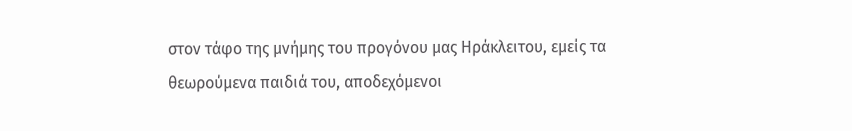στον τάφο της μνήμης του προγόνου μας Ηράκλειτου, εμείς τα θεωρούμενα παιδιά του, αποδεχόμενοι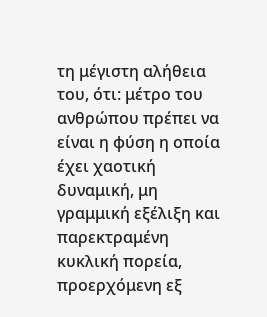τη μέγιστη αλήθεια του, ότι: μέτρο του ανθρώπου πρέπει να είναι η φύση η οποία έχει χαοτική δυναμική, μη γραμμική εξέλιξη και παρεκτραμένη κυκλική πορεία, προερχόμενη εξ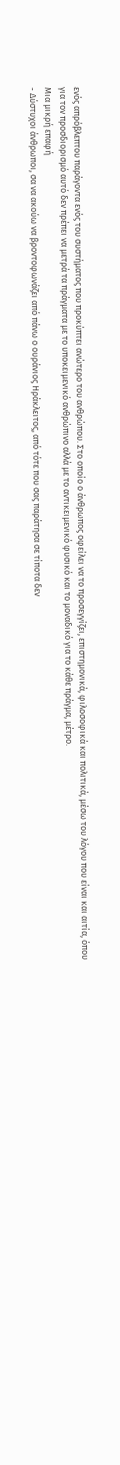ενός απρόβλεπτου παράγοντα ενός του συστήματος που προκύπτει ανώτερο του ανθρώπου. Στο οποίο ο άνθρωπος οφείλει να το προσεγγίζει, επιστημονικά, φιλοσοφικά και πολιτικά, μέσω του λόγου που είναι και αιτία, όπου για τον προσδιορισμό αυτό δεν πρέπει να μετρά τα πράγματα με το υποκειμενικό ανθρώπινο αλλά με το αντικειμενικό φυσικό και το μοναδικό για το κάθε πράγμα, μέτρο.
Μια μικρή επαφή
- Δύστυχοι άνθρωποι, σα να ακούω να βροντοφωνάζει από πάνω ο ουράνιος Ηράκλειτος, από τότε που σας παράτησα σε τίποτα δεν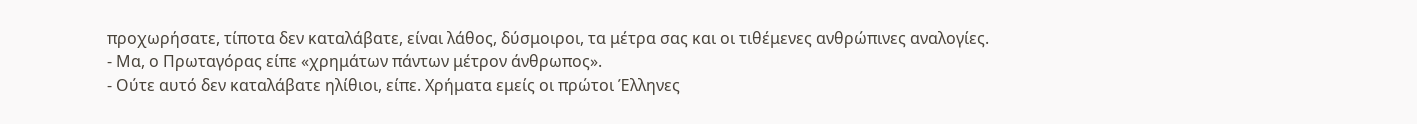προχωρήσατε, τίποτα δεν καταλάβατε, είναι λάθος, δύσμοιροι, τα μέτρα σας και οι τιθέμενες ανθρώπινες αναλογίες.
- Μα, ο Πρωταγόρας είπε «χρημάτων πάντων μέτρον άνθρωπος».
- Ούτε αυτό δεν καταλάβατε ηλίθιοι, είπε. Χρήματα εμείς οι πρώτοι Έλληνες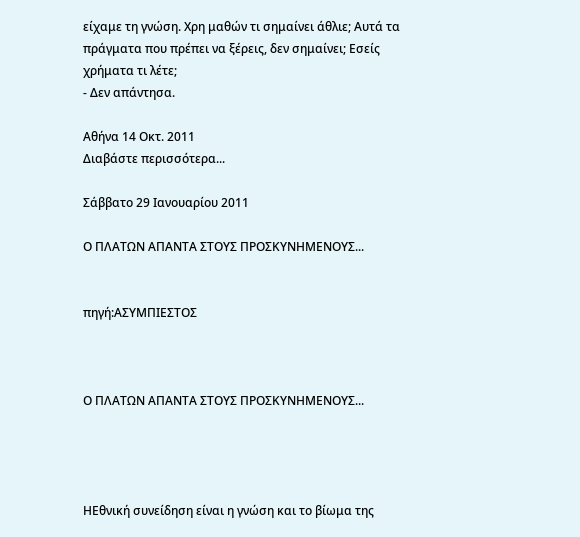είχαμε τη γνώση. Χρη μαθών τι σημαίνει άθλιε; Αυτά τα πράγματα που πρέπει να ξέρεις, δεν σημαίνει; Εσείς χρήματα τι λέτε;
- Δεν απάντησα.

Αθήνα 14 Οκτ. 2011
Διαβάστε περισσότερα...

Σάββατο 29 Ιανουαρίου 2011

Ο ΠΛΑΤΩΝ ΑΠΑΝΤΑ ΣΤΟΥΣ ΠΡΟΣΚΥΝΗΜΕΝΟΥΣ...


πηγή:ΑΣΥΜΠΙΕΣΤΟΣ



Ο ΠΛΑΤΩΝ ΑΠΑΝΤΑ ΣΤΟΥΣ ΠΡΟΣΚΥΝΗΜΕΝΟΥΣ...




ΗΕθνική συνείδηση είναι η γνώση και το βίωμα της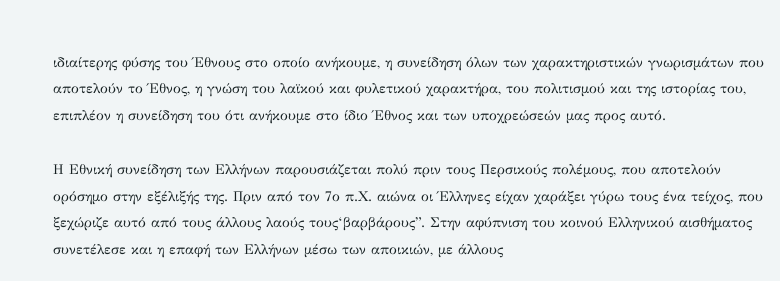ιδιαίτερης φύσης του Έθνους στο οποίο ανήκουμε, η συνείδηση όλων των χαρακτηριστικών γνωρισμάτων που αποτελούν το Έθνος, η γνώση του λαϊκού και φυλετικού χαρακτήρα, του πολιτισμού και της ιστορίας του, επιπλέον η συνείδηση του ότι ανήκουμε στο ίδιο Έθνος και των υποχρεώσεών μας προς αυτό.

Η Εθνική συνείδηση των Ελλήνων παρουσιάζεται πολύ πριν τους Περσικούς πολέμους, που αποτελούν ορόσημο στην εξέλιξής της. Πριν από τον 7ο π.Χ. αιώνα οι Έλληνες είχαν χαράξει γύρω τους ένα τείχος, που ξεχώριζε αυτό από τους άλλους λαούς τους‘βαρβάρους”. Στην αφύπνιση του κοινού Ελληνικού αισθήματος συνετέλεσε και η επαφή των Ελλήνων μέσω των αποικιών, με άλλους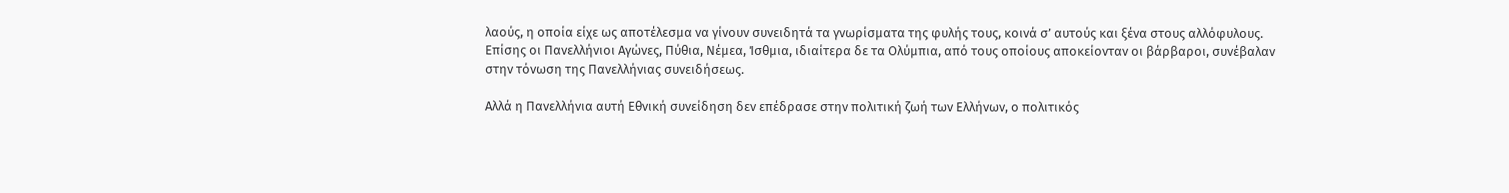λαούς, η οποία είχε ως αποτέλεσμα να γίνουν συνειδητά τα γνωρίσματα της φυλής τους, κοινά σ’ αυτούς και ξένα στους αλλόφυλους. Επίσης οι Πανελλήνιοι Αγώνες, Πύθια, Νέμεα, Ίσθμια, ιδιαίτερα δε τα Ολύμπια, από τους οποίους αποκείονταν οι βάρβαροι, συνέβαλαν στην τόνωση της Πανελλήνιας συνειδήσεως.

Αλλά η Πανελλήνια αυτή Εθνική συνείδηση δεν επέδρασε στην πολιτική ζωή των Ελλήνων, ο πολιτικός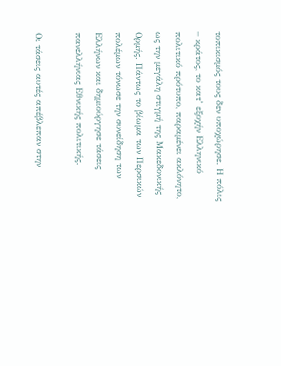τοπικισμός τους δεν υποχώρησε. Η πόλις – κράτος, το κατ’ εξοχήν Ελληνικό πολιτικό πρότυπο, παραμένει ακλόνητο, ως την μεγάλη στιγμή της Μακεδονικής Ορμής. Πάντως το βίωμα των Περσικών πολέμων τόνωσε την συνείδηση των Ελλήνων και δημιούργησε τάσεις πανελλήνιας Εθνικής πολιτικής.

Οι τάσεις αυτές απέβλεπαν στην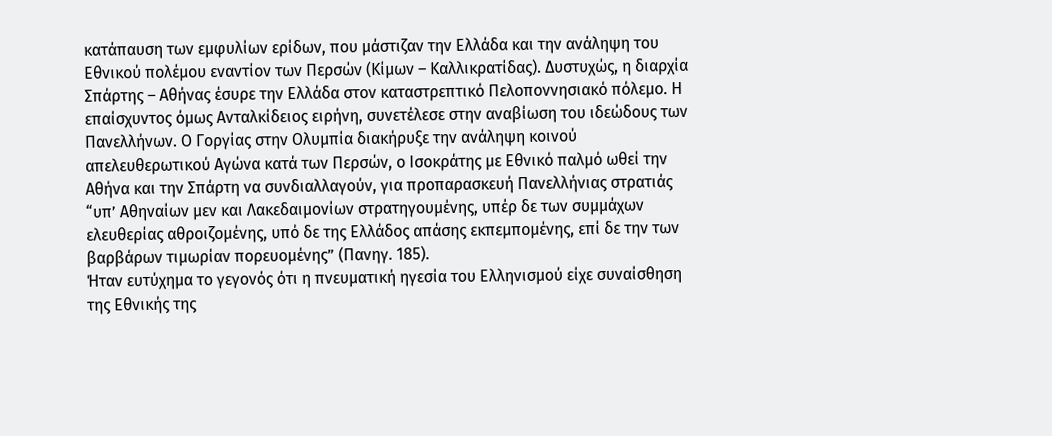κατάπαυση των εμφυλίων ερίδων, που μάστιζαν την Ελλάδα και την ανάληψη του Εθνικού πολέμου εναντίον των Περσών (Κίμων – Καλλικρατίδας). Δυστυχώς, η διαρχία Σπάρτης – Αθήνας έσυρε την Ελλάδα στον καταστρεπτικό Πελοποννησιακό πόλεμο. Η επαίσχυντος όμως Ανταλκίδειος ειρήνη, συνετέλεσε στην αναβίωση του ιδεώδους των Πανελλήνων. Ο Γοργίας στην Ολυμπία διακήρυξε την ανάληψη κοινού απελευθερωτικού Αγώνα κατά των Περσών, ο Ισοκράτης με Εθνικό παλμό ωθεί την Αθήνα και την Σπάρτη να συνδιαλλαγούν, για προπαρασκευή Πανελλήνιας στρατιάς “υπ’ Αθηναίων μεν και Λακεδαιμονίων στρατηγουμένης, υπέρ δε των συμμάχων ελευθερίας αθροιζομένης, υπό δε της Ελλάδος απάσης εκπεμπομένης, επί δε την των βαρβάρων τιμωρίαν πορευομένης” (Πανηγ. 185).
Ήταν ευτύχημα το γεγονός ότι η πνευματική ηγεσία του Ελληνισμού είχε συναίσθηση της Εθνικής της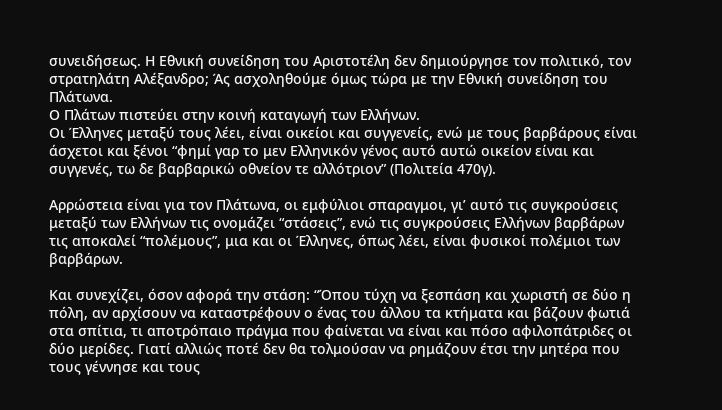συνειδήσεως. Η Εθνική συνείδηση του Αριστοτέλη δεν δημιούργησε τον πολιτικό, τον στρατηλάτη Αλέξανδρο; Άς ασχοληθούμε όμως τώρα με την Εθνική συνείδηση του Πλάτωνα.
Ο Πλάτων πιστεύει στην κοινή καταγωγή των Ελλήνων.
Οι Έλληνες μεταξύ τους λέει, είναι οικείοι και συγγενείς, ενώ με τους βαρβάρους είναι άσχετοι και ξένοι “φημί γαρ το μεν Ελληνικόν γένος αυτό αυτώ οικείον είναι και συγγενές, τω δε βαρβαρικώ οθνείον τε αλλότριον” (Πολιτεία 470γ).

Αρρώστεια είναι για τον Πλάτωνα, οι εμφύλιοι σπαραγμοι, γι’ αυτό τις συγκρούσεις μεταξύ των Ελλήνων τις ονομάζει “στάσεις”, ενώ τις συγκρούσεις Ελλήνων βαρβάρων τις αποκαλεί “πολέμους”, μια και οι Έλληνες, όπως λέει, είναι φυσικοί πολέμιοι των βαρβάρων.

Και συνεχίζει, όσον αφορά την στάση: “Όπου τύχη να ξεσπάση και χωριστή σε δύο η πόλη, αν αρχίσουν να καταστρέφουν ο ένας του άλλου τα κτήματα και βάζουν φωτιά στα σπίτια, τι αποτρόπαιο πράγμα που φαίνεται να είναι και πόσο αφιλοπάτριδες οι δύο μερίδες. Γιατί αλλιώς ποτέ δεν θα τολμούσαν να ρημάζουν έτσι την μητέρα που τους γέννησε και τους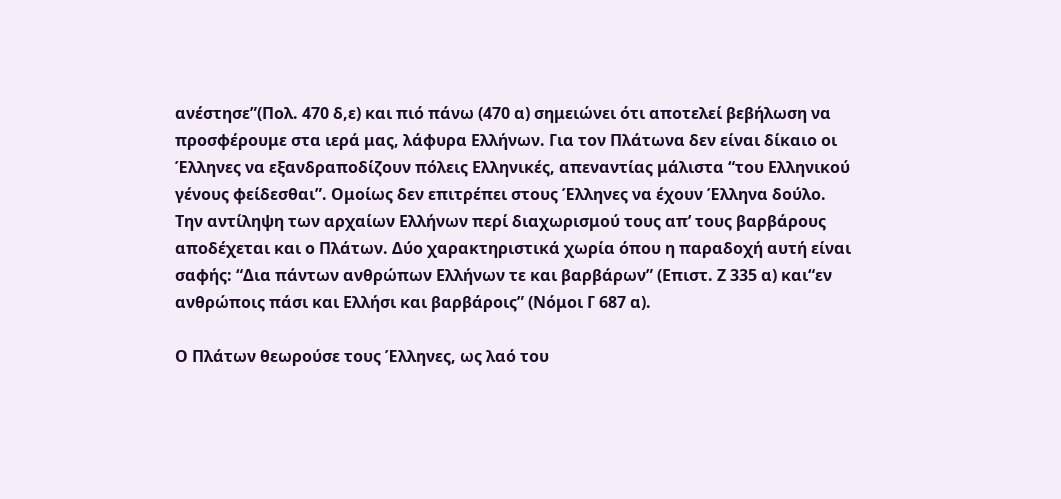ανέστησε”(Πολ. 470 δ,ε) και πιό πάνω (470 α) σημειώνει ότι αποτελεί βεβήλωση να προσφέρουμε στα ιερά μας, λάφυρα Ελλήνων. Για τον Πλάτωνα δεν είναι δίκαιο οι Έλληνες να εξανδραποδίζουν πόλεις Ελληνικές, απεναντίας μάλιστα “του Ελληνικού γένους φείδεσθαι”. Ομοίως δεν επιτρέπει στους Έλληνες να έχουν Έλληνα δούλο.
Την αντίληψη των αρχαίων Ελλήνων περί διαχωρισμού τους απ’ τους βαρβάρους αποδέχεται και ο Πλάτων. Δύο χαρακτηριστικά χωρία όπου η παραδοχή αυτή είναι σαφής: “Δια πάντων ανθρώπων Ελλήνων τε και βαρβάρων” (Επιστ. Ζ 335 α) και“εν ανθρώποις πάσι και Ελλήσι και βαρβάροις” (Νόμοι Γ 687 α).

Ο Πλάτων θεωρούσε τους Έλληνες, ως λαό του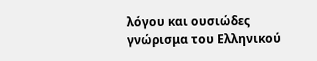λόγου και ουσιώδες γνώρισμα του Ελληνικού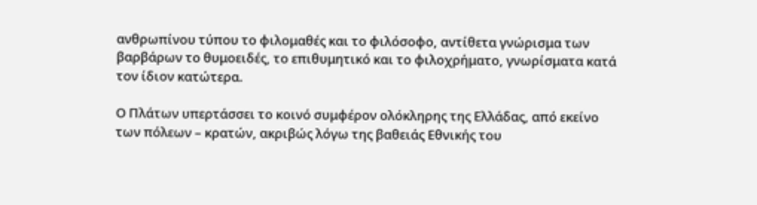ανθρωπίνου τύπου το φιλομαθές και το φιλόσοφο, αντίθετα γνώρισμα των βαρβάρων το θυμοειδές, το επιθυμητικό και το φιλοχρήματο, γνωρίσματα κατά τον ίδιον κατώτερα.

Ο Πλάτων υπερτάσσει το κοινό συμφέρον ολόκληρης της Ελλάδας, από εκείνο των πόλεων – κρατών, ακριβώς λόγω της βαθειάς Εθνικής του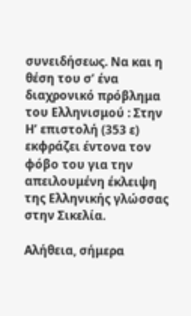συνειδήσεως. Να και η θέση του σ’ ένα διαχρονικό πρόβλημα του Ελληνισμού : Στην Η’ επιστολή (353 ε) εκφράζει έντονα τον φόβο του για την απειλουμένη έκλειψη της Ελληνικής γλώσσας στην Σικελία.

Αλήθεια, σήμερα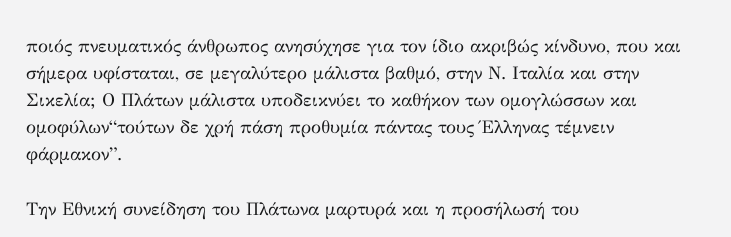ποιός πνευματικός άνθρωπος ανησύχησε για τον ίδιο ακριβώς κίνδυνο, που και σήμερα υφίσταται, σε μεγαλύτερο μάλιστα βαθμό, στην Ν. Ιταλία και στην Σικελία; Ο Πλάτων μάλιστα υποδεικνύει το καθήκον των ομογλώσσων και ομοφύλων“τούτων δε χρή πάση προθυμία πάντας τους Έλληνας τέμνειν φάρμακον”.

Την Εθνική συνείδηση του Πλάτωνα μαρτυρά και η προσήλωσή του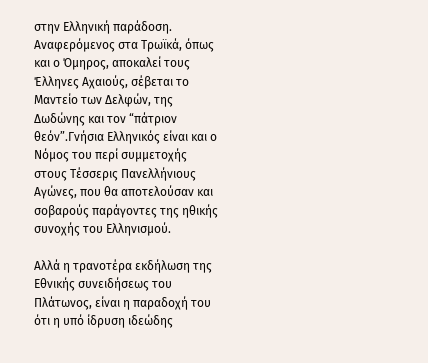στην Ελληνική παράδοση. Αναφερόμενος στα Τρωϊκά, όπως και ο Όμηρος, αποκαλεί τους Έλληνες Αχαιούς, σέβεται το Μαντείο των Δελφών, της Δωδώνης και τον “πάτριον θεόν”.Γνήσια Ελληνικός είναι και ο Νόμος του περί συμμετοχής στους Τέσσερις Πανελλήνιους Αγώνες, που θα αποτελούσαν και σοβαρούς παράγοντες της ηθικής συνοχής του Ελληνισμού.

Αλλά η τρανοτέρα εκδήλωση της Εθνικής συνειδήσεως του Πλάτωνος, είναι η παραδοχή του ότι η υπό ίδρυση ιδεώδης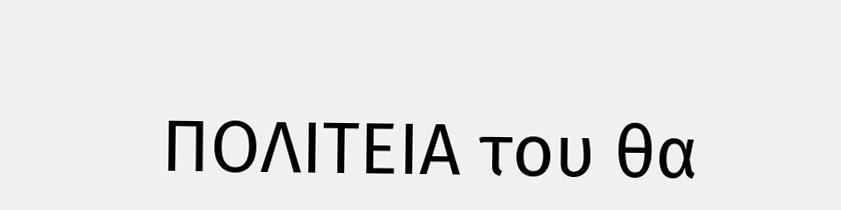ΠΟΛΙΤΕΙΑ του θα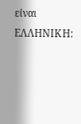είναι ΕΛΛΗΝΙΚΗ: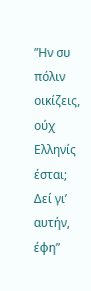”Ην συ πόλιν οικίζεις, ούχ Ελληνίς έσται;
Δεί γι’ αυτήν, έφη”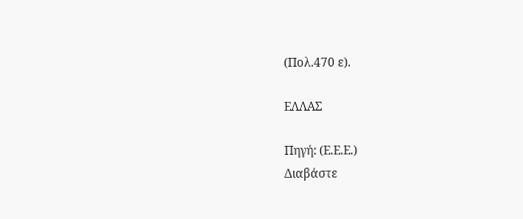(Πολ.470 ε).

ΕΛΛΑΣ

Πηγή: (Ε.Ε.Ε.)
Διαβάστε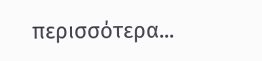περισσότερα...